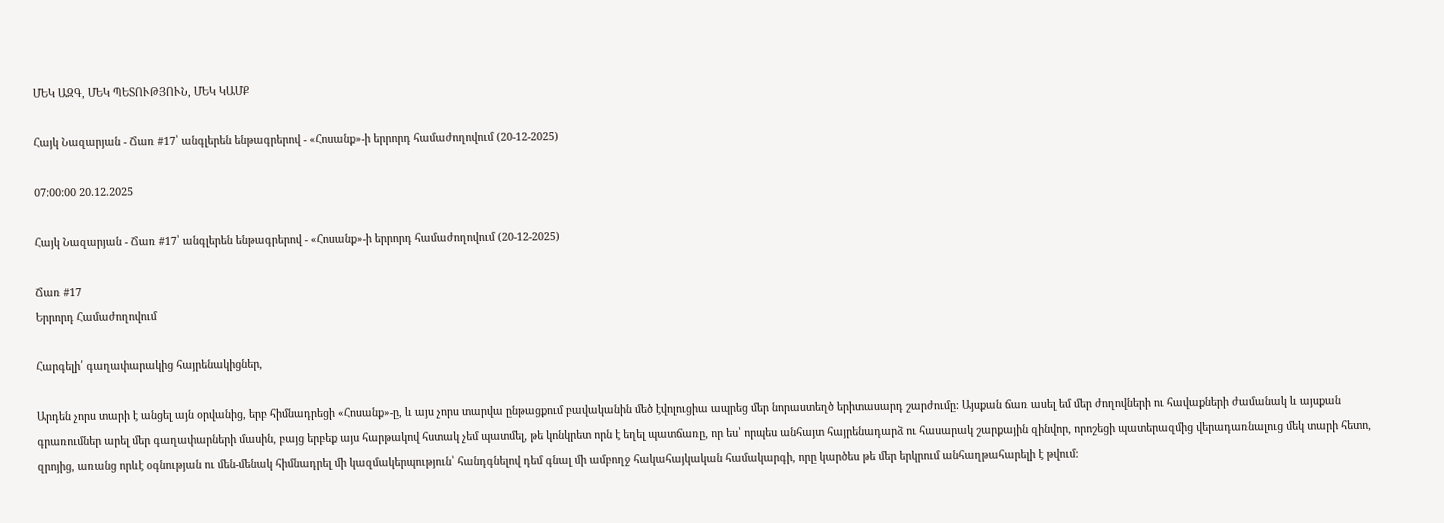ՄԵԿ ԱԶԳ, ՄԵԿ ՊԵՏՈՒԹՅՈՒՆ, ՄԵԿ ԿԱՄՔ

Հայկ Նազարյան - Ճառ #17՝ անգլերեն ենթագրերով - «Հոսանք»-ի երրորդ համաժողովում (20-12-2025)

07:00:00 20.12.2025

Հայկ Նազարյան - Ճառ #17՝ անգլերեն ենթագրերով - «Հոսանք»-ի երրորդ համաժողովում (20-12-2025)

Ճառ #17
Երրորդ Համաժողովում

Հարգելի՛ գաղափարակից հայրենակիցներ,

Արդեն չորս տարի է անցել այն օրվանից, երբ հիմնադրեցի «Հոսանք»-ը, և այս չորս տարվա ընթացքում բավականին մեծ էվոլուցիա ապրեց մեր նորաստեղծ երիտասարդ շարժումը: Այսքան ճառ ասել եմ մեր ժողովների ու հավաքների ժամանակ և այսքան գրառումներ արել մեր գաղափարների մասին, բայց երբեք այս հարթակով հստակ չեմ պատմել, թե կոնկրետ որն է եղել պատճառը, որ ես՝ որպես անհայտ հայրենադարձ ու հասարակ շարքային զինվոր, որոշեցի պատերազմից վերադառնալուց մեկ տարի հետո, զրոյից, առանց որևէ օգնության ու մեն-մենակ հիմնադրել մի կազմակերպություն՝ հանդգնելով դեմ գնալ մի ամբողջ հակահայկական համակարգի, որը կարծես թե մեր երկրում անհաղթահարելի է թվում: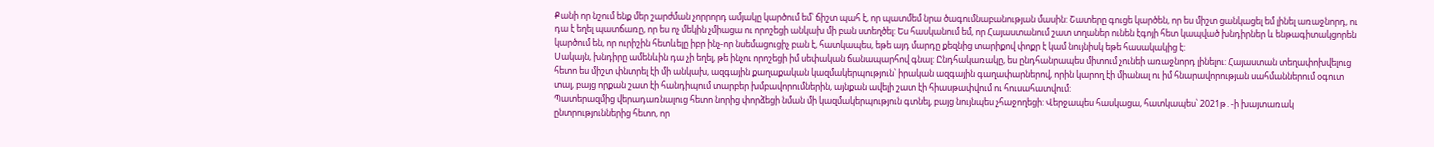Քանի որ նշում ենք մեր շարժման չորրորդ ամյակը կարծում եմ՝ ճիշտ պահ է, որ պատմեմ նրա ծագումնաբանության մասին: Շատերը գուցե կարծեն, որ ես միշտ ցանկացել եմ լինել առաջնորդ, ու դա է եղել պատճառը, որ ես ոչ մեկին չմիացա ու որոշեցի անկախ մի բան ստեղծել: Ես հասկանում եմ, որ Հայաստանում շատ տղաներ ունեն էգոյի հետ կապված խնդիրներ և ենթագիտակցորեն կարծում են, որ ուրիշին հետևելը իբր ինչ-որ նսեմացուցիչ բան է, հատկապես, եթե այդ մարդը քեզնից տարիքով փոքր է կամ նույնիսկ եթե հասակակից է:
Սակայն, խնդիրը ամենևին դա չի եղել, թե ինչու որոշեցի իմ սեփական ճանապարհով գնալ: Ընդհակառակը, ես ընդհանրապես միտում չունեի առաջնորդ լինելու: Հայաստան տեղափոխվելուց հետո ես միշտ փնտրել էի մի անկախ, ազգային քաղաքական կազմակերպություն՝ իրական ազգային գաղափարներով, որին կարող էի միանալ ու իմ հնարավորության սահմաններում օգուտ տալ, բայց որքան շատ էի հանդիպում տարբեր խմբավորումներին, այնքան ավելի շատ էի հիասթափվում ու հուսահատվում:
Պատերազմից վերադառնալուց հետո նորից փորձեցի նման մի կազմակերպություն գտնել, բայց նույնպես չհաջողեցի: Վերջապես հասկացա, հատկապես՝ 2021թ․-ի խայտառակ ընտրություններից հետո, որ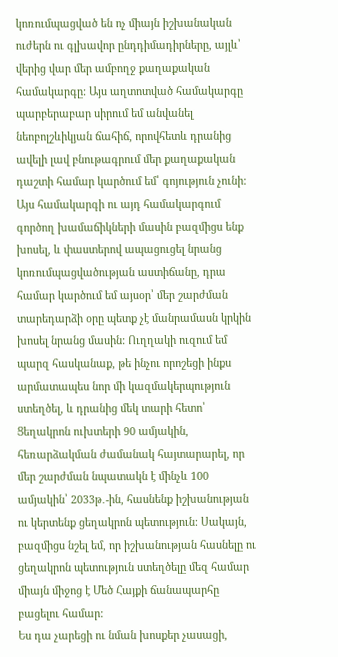կոռումպացված են ոչ միայն իշխանական ուժերն ու գլխավոր ընդդիմադիրները, այլև՝ վերից վար մեր ամբողջ քաղաքական համակարգը: Այս աղտոտված համակարգը պարբերաբար սիրում եմ անվանել նեոբոլշևիկյան ճահիճ, որովհետև դրանից ավելի լավ բնութագրում մեր քաղաքական դաշտի համար կարծում եմ՝ գոյություն չունի:
Այս համակարգի ու այդ համակարգում գործող խամաճիկների մասին բազմիցս ենք խոսել, և փաստերով ապացուցել նրանց կոռումպացվածության աստիճանը, դրա համար կարծում եմ այսօր՝ մեր շարժման տարեդարձի օրը պետք չէ մանրամասն կրկին խոսել նրանց մասին: Ուղղակի ուզում եմ պարզ հասկանաք, թե ինչու որոշեցի ինքս արմատապես նոր մի կազմակերպություն ստեղծել, և դրանից մեկ տարի հետո՝ Ցեղակրոն ուխտերի 90 ամյակին, հեռարձակման ժամանակ հայտարարել, որ մեր շարժման նպատակն է մինչև 100 ամյակին՝ 2033թ․-ին, հասնենք իշխանության ու կերտենք ցեղակրոն պետություն: Սակայն, բազմիցս նշել եմ, որ իշխանության հասնելը ու ցեղակրոն պետություն ստեղծելը մեզ համար միայն միջոց է Մեծ Հայքի ճանապարհը բացելու համար:
Ես դա չարեցի ու նման խոսքեր չասացի,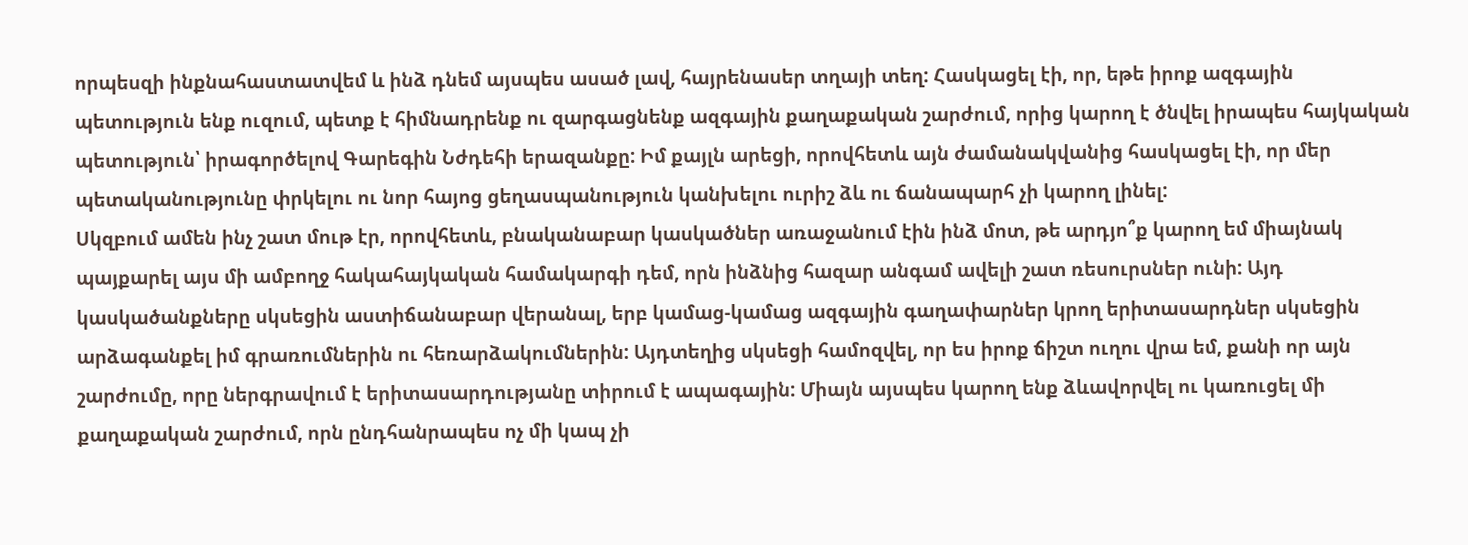որպեսզի ինքնահաստատվեմ և ինձ դնեմ այսպես ասած լավ, հայրենասեր տղայի տեղ: Հասկացել էի, որ, եթե իրոք ազգային պետություն ենք ուզում, պետք է հիմնադրենք ու զարգացնենք ազգային քաղաքական շարժում, որից կարող է ծնվել իրապես հայկական պետություն՝ իրագործելով Գարեգին Նժդեհի երազանքը: Իմ քայլն արեցի, որովհետև այն ժամանակվանից հասկացել էի, որ մեր պետականությունը փրկելու ու նոր հայոց ցեղասպանություն կանխելու ուրիշ ձև ու ճանապարհ չի կարող լինել:
Սկզբում ամեն ինչ շատ մութ էր, որովհետև, բնականաբար կասկածներ առաջանում էին ինձ մոտ, թե արդյո՞ք կարող եմ միայնակ պայքարել այս մի ամբողջ հակահայկական համակարգի դեմ, որն ինձնից հազար անգամ ավելի շատ ռեսուրսներ ունի: Այդ կասկածանքները սկսեցին աստիճանաբար վերանալ, երբ կամաց-կամաց ազգային գաղափարներ կրող երիտասարդներ սկսեցին արձագանքել իմ գրառումներին ու հեռարձակումներին: Այդտեղից սկսեցի համոզվել, որ ես իրոք ճիշտ ուղու վրա եմ, քանի որ այն շարժումը, որը ներգրավում է երիտասարդությանը տիրում է ապագային: Միայն այսպես կարող ենք ձևավորվել ու կառուցել մի քաղաքական շարժում, որն ընդհանրապես ոչ մի կապ չի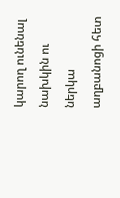կարող ունենալ նախկին ու ներկա աղբանոցի հետ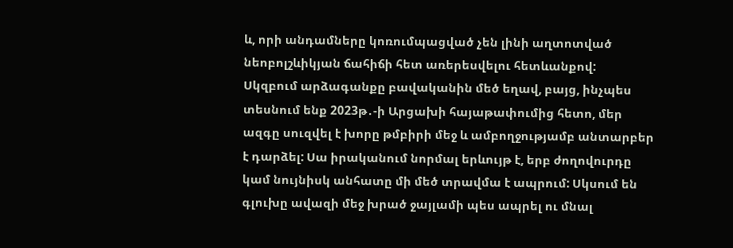և, որի անդամները կոռումպացված չեն լինի աղտոտված նեոբոլշևիկյան ճահիճի հետ առերեսվելու հետևանքով:
Սկզբում արձագանքը բավականին մեծ եղավ, բայց, ինչպես տեսնում ենք 2023թ․-ի Արցախի հայաթափումից հետո, մեր ազգը սուզվել է խորը թմբիրի մեջ և ամբողջությամբ անտարբեր է դարձել: Սա իրականում նորմալ երևույթ է, երբ ժողովուրդը կամ նույնիսկ անհատը մի մեծ տրավմա է ապրում: Սկսում են գլուխը ավազի մեջ խրած ջայլամի պես ապրել ու մնալ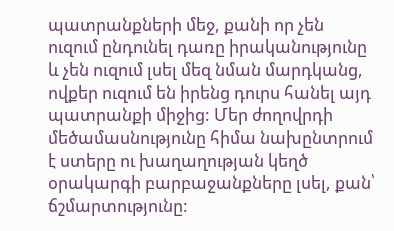պատրանքների մեջ, քանի որ չեն ուզում ընդունել դառը իրականությունը և չեն ուզում լսել մեզ նման մարդկանց, ովքեր ուզում են իրենց դուրս հանել այդ պատրանքի միջից: Մեր ժողովրդի մեծամասնությունը հիմա նախընտրում է ստերը ու խաղաղության կեղծ օրակարգի բարբաջանքները լսել, քան՝ ճշմարտությունը: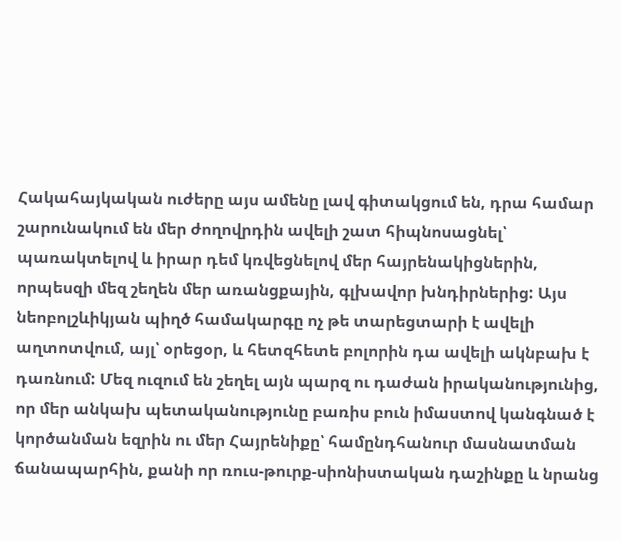Հակահայկական ուժերը այս ամենը լավ գիտակցում են, դրա համար շարունակում են մեր ժողովրդին ավելի շատ հիպնոսացնել՝ պառակտելով և իրար դեմ կռվեցնելով մեր հայրենակիցներին, որպեսզի մեզ շեղեն մեր առանցքային, գլխավոր խնդիրներից: Այս նեոբոլշևիկյան պիղծ համակարգը ոչ թե տարեցտարի է ավելի աղտոտվում, այլ՝ օրեցօր, և հետզհետե բոլորին դա ավելի ակնբախ է դառնում: Մեզ ուզում են շեղել այն պարզ ու դաժան իրականությունից, որ մեր անկախ պետականությունը բառիս բուն իմաստով կանգնած է կործանման եզրին ու մեր Հայրենիքը՝ համընդհանուր մասնատման ճանապարհին, քանի որ ռուս-թուրք-սիոնիստական դաշինքը և նրանց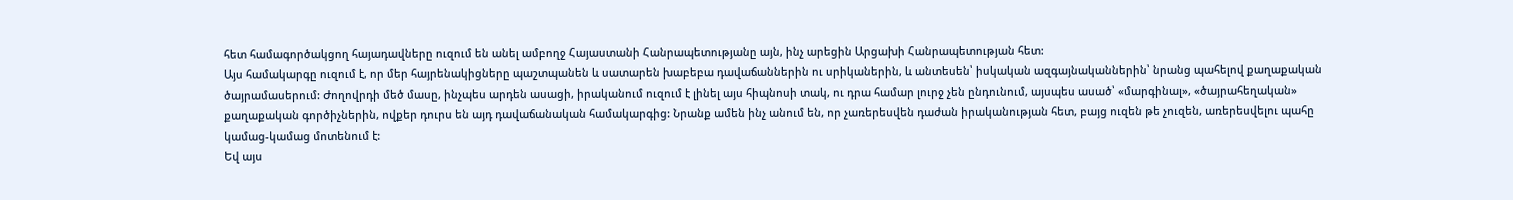հետ համագործակցող հայադավները ուզում են անել ամբողջ Հայաստանի Հանրապետությանը այն, ինչ արեցին Արցախի Հանրապետության հետ:
Այս համակարգը ուզում է, որ մեր հայրենակիցները պաշտպանեն և սատարեն խաբեբա դավաճաններին ու սրիկաներին, և անտեսեն՝ իսկական ազգայնականներին՝ նրանց պահելով քաղաքական ծայրամասերում: Ժողովրդի մեծ մասը, ինչպես արդեն ասացի, իրականում ուզում է լինել այս հիպնոսի տակ, ու դրա համար լուրջ չեն ընդունում, այսպես ասած՝ «մարգինալ», «ծայրահեղական» քաղաքական գործիչներին, ովքեր դուրս են այդ դավաճանական համակարգից: Նրանք ամեն ինչ անում են, որ չառերեսվեն դաժան իրականության հետ, բայց ուզեն թե չուզեն, առերեսվելու պահը կամաց-կամաց մոտենում է:
Եվ այս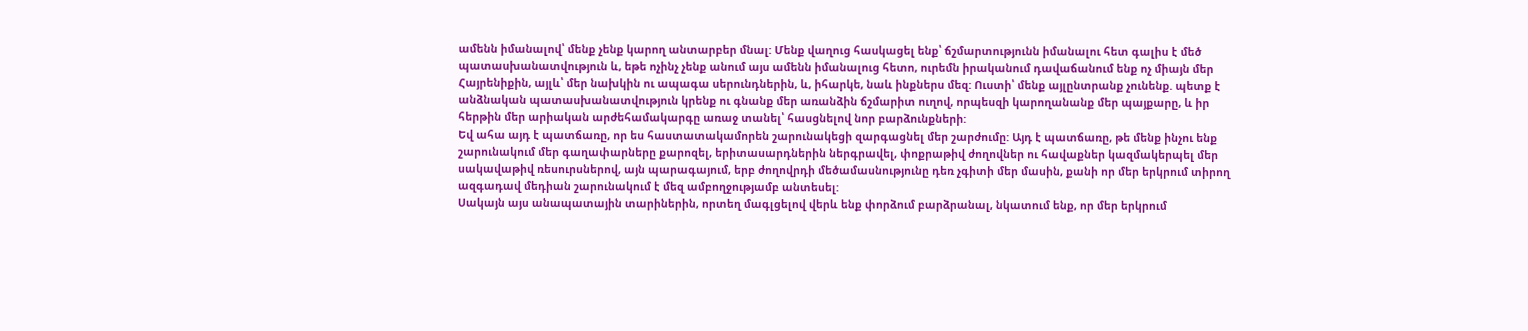ամենն իմանալով՝ մենք չենք կարող անտարբեր մնալ: Մենք վաղուց հասկացել ենք՝ ճշմարտությունն իմանալու հետ գալիս է մեծ պատասխանատվություն և, եթե ոչինչ չենք անում այս ամենն իմանալուց հետո, ուրեմն իրականում դավաճանում ենք ոչ միայն մեր Հայրենիքին, այլև՝ մեր նախկին ու ապագա սերունդներին, և, իհարկե, նաև ինքներս մեզ: Ուստի՝ մենք այլընտրանք չունենք. պետք է անձնական պատասխանատվություն կրենք ու գնանք մեր առանձին ճշմարիտ ուղով, որպեսզի կարողանանք մեր պայքարը, և իր հերթին մեր արիական արժեհամակարգը առաջ տանել՝ հասցնելով նոր բարձունքների:
Եվ ահա այդ է պատճառը, որ ես հաստատակամորեն շարունակեցի զարգացնել մեր շարժումը: Այդ է պատճառը, թե մենք ինչու ենք շարունակում մեր գաղափարները քարոզել, երիտասարդներին ներգրավել, փոքրաթիվ ժողովներ ու հավաքներ կազմակերպել մեր սակավաթիվ ռեսուրսներով, այն պարագայում, երբ ժողովրդի մեծամասնությունը դեռ չգիտի մեր մասին, քանի որ մեր երկրում տիրող ազգադավ մեդիան շարունակում է մեզ ամբողջությամբ անտեսել:
Սակայն այս անապատային տարիներին, որտեղ մագլցելով վերև ենք փորձում բարձրանալ, նկատում ենք, որ մեր երկրում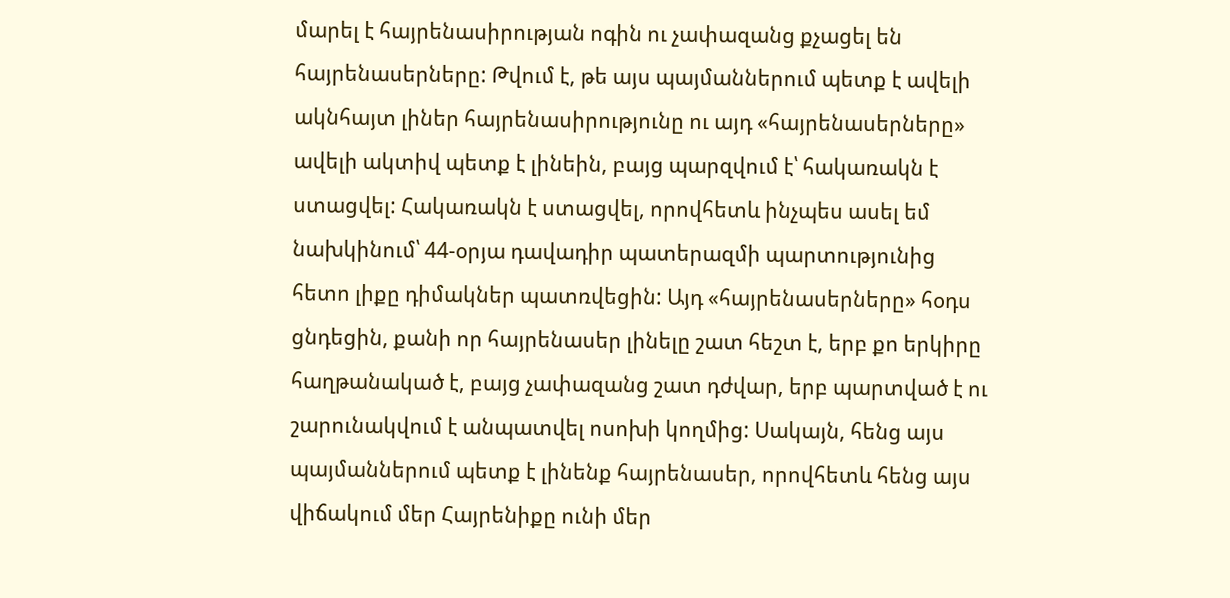մարել է հայրենասիրության ոգին ու չափազանց քչացել են հայրենասերները: Թվում է, թե այս պայմաններում պետք է ավելի ակնհայտ լիներ հայրենասիրությունը ու այդ «հայրենասերները» ավելի ակտիվ պետք է լինեին, բայց պարզվում է՝ հակառակն է ստացվել: Հակառակն է ստացվել, որովհետև ինչպես ասել եմ նախկինում՝ 44-օրյա դավադիր պատերազմի պարտությունից հետո լիքը դիմակներ պատռվեցին: Այդ «հայրենասերները» հօդս ցնդեցին, քանի որ հայրենասեր լինելը շատ հեշտ է, երբ քո երկիրը հաղթանակած է, բայց չափազանց շատ դժվար, երբ պարտված է ու շարունակվում է անպատվել ոսոխի կողմից: Սակայն, հենց այս պայմաններում պետք է լինենք հայրենասեր, որովհետև հենց այս վիճակում մեր Հայրենիքը ունի մեր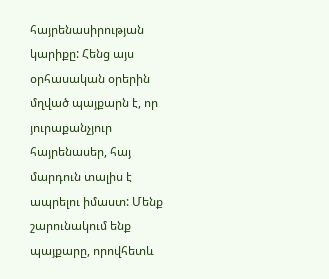հայրենասիրության կարիքը: Հենց այս օրհասական օրերին մղված պայքարն է, որ յուրաքանչյուր հայրենասեր, հայ մարդուն տալիս է ապրելու իմաստ: Մենք շարունակում ենք պայքարը, որովհետև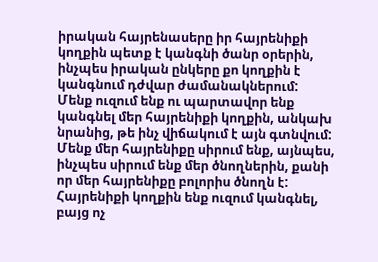իրական հայրենասերը իր հայրենիքի կողքին պետք է կանգնի ծանր օրերին, ինչպես իրական ընկերը քո կողքին է կանգնում դժվար ժամանակներում:
Մենք ուզում ենք ու պարտավոր ենք կանգնել մեր հայրենիքի կողքին, անկախ նրանից, թե ինչ վիճակում է այն գտնվում: Մենք մեր հայրենիքը սիրում ենք, այնպես, ինչպես սիրում ենք մեր ծնողներին, քանի որ մեր հայրենիքը բոլորիս ծնողն է: Հայրենիքի կողքին ենք ուզում կանգնել, բայց ոչ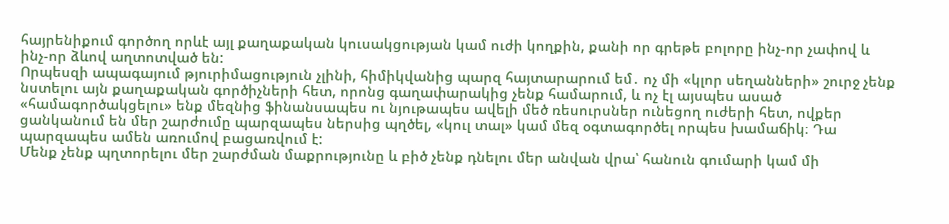հայրենիքում գործող որևէ այլ քաղաքական կուսակցության կամ ուժի կողքին, քանի որ գրեթե բոլորը ինչ-որ չափով և ինչ-որ ձևով աղտոտված են:
Որպեսզի ապագայում թյուրիմացություն չլինի, հիմիկվանից պարզ հայտարարում եմ․ ոչ մի «կլոր սեղանների» շուրջ չենք նստելու այն քաղաքական գործիչների հետ, որոնց գաղափարակից չենք համարում, և ոչ էլ այսպես ասած «համագործակցելու» ենք մեզնից ֆինանսապես ու նյութապես ավելի մեծ ռեսուրսներ ունեցող ուժերի հետ, ովքեր ցանկանում են մեր շարժումը պարզապես ներսից պղծել, «կուլ տալ» կամ մեզ օգտագործել որպես խամաճիկ։ Դա պարզապես ամեն առումով բացառվում է:
Մենք չենք պղտորելու մեր շարժման մաքրությունը և բիծ չենք դնելու մեր անվան վրա՝ հանուն գումարի կամ մի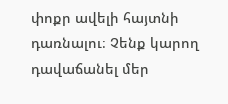փոքր ավելի հայտնի դառնալու։ Չենք կարող դավաճանել մեր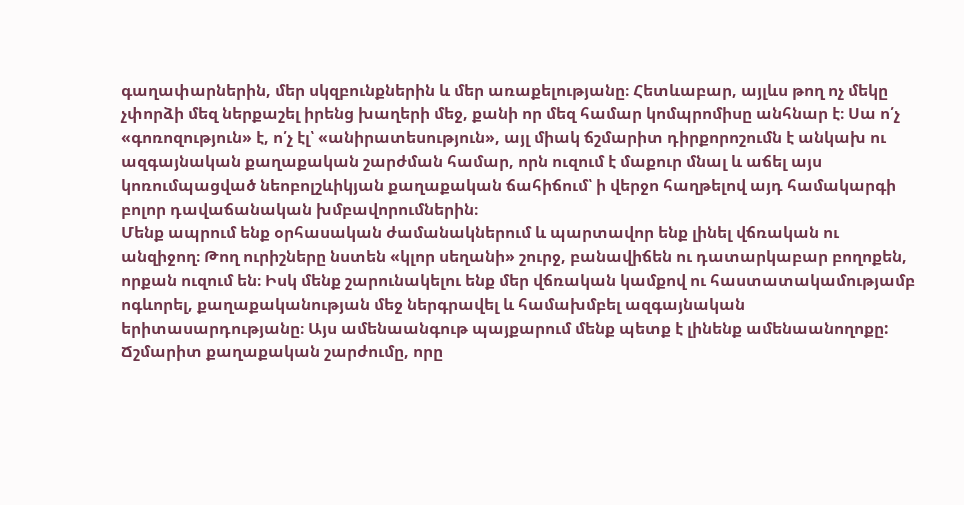գաղափարներին, մեր սկզբունքներին և մեր առաքելությանը։ Հետևաբար, այլևս թող ոչ մեկը չփորձի մեզ ներքաշել իրենց խաղերի մեջ, քանի որ մեզ համար կոմպրոմիսը անհնար է։ Սա ո՛չ «գոռոզություն» է, ո՛չ էլ՝ «անիրատեսություն», այլ միակ ճշմարիտ դիրքորոշումն է անկախ ու ազգայնական քաղաքական շարժման համար, որն ուզում է մաքուր մնալ և աճել այս կոռումպացված նեոբոլշևիկյան քաղաքական ճահիճում՝ ի վերջո հաղթելով այդ համակարգի բոլոր դավաճանական խմբավորումներին։
Մենք ապրում ենք օրհասական ժամանակներում և պարտավոր ենք լինել վճռական ու անզիջող։ Թող ուրիշները նստեն «կլոր սեղանի» շուրջ, բանավիճեն ու դատարկաբար բողոքեն, որքան ուզում են։ Իսկ մենք շարունակելու ենք մեր վճռական կամքով ու հաստատակամությամբ ոգևորել, քաղաքականության մեջ ներգրավել և համախմբել ազգայնական երիտասարդությանը։ Այս ամենաանգութ պայքարում մենք պետք է լինենք ամենաանողոքը:
Ճշմարիտ քաղաքական շարժումը, որը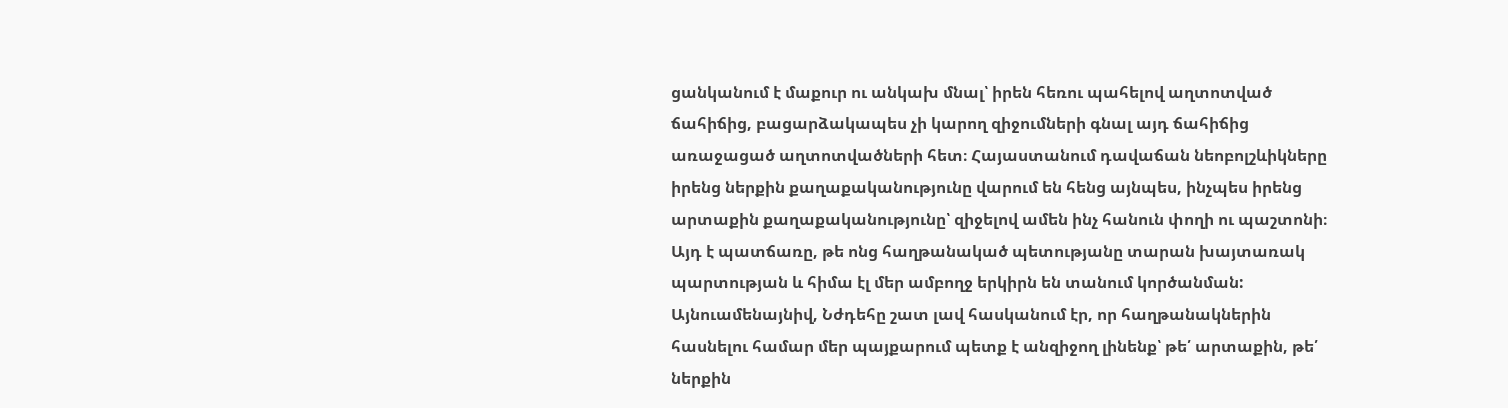ցանկանում է մաքուր ու անկախ մնալ՝ իրեն հեռու պահելով աղտոտված ճահիճից, բացարձակապես չի կարող զիջումների գնալ այդ ճահիճից առաջացած աղտոտվածների հետ։ Հայաստանում դավաճան նեոբոլշևիկները իրենց ներքին քաղաքականությունը վարում են հենց այնպես, ինչպես իրենց արտաքին քաղաքականությունը՝ զիջելով ամեն ինչ հանուն փողի ու պաշտոնի։ Այդ է պատճառը, թե ոնց հաղթանակած պետությանը տարան խայտառակ պարտության և հիմա էլ մեր ամբողջ երկիրն են տանում կործանման:
Այնուամենայնիվ, Նժդեհը շատ լավ հասկանում էր, որ հաղթանակներին հասնելու համար մեր պայքարում պետք է անզիջող լինենք՝ թե՛ արտաքին, թե՛ ներքին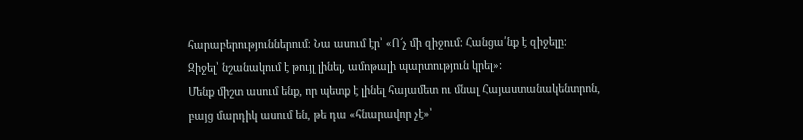հարաբերություններում։ Նա ասում էր՝ «Ո՜չ մի զիջում: Հանցա՛նք է զիջելը: Զիջել՝ նշանակում է թույլ լինել, ամոթալի պարտություն կրել»:
Մենք միշտ ասում ենք, որ պետք է լինել հայամետ ու մնալ Հայաստանակենտրոն, բայց մարդիկ ասում են, թե դա «հնարավոր չէ»՝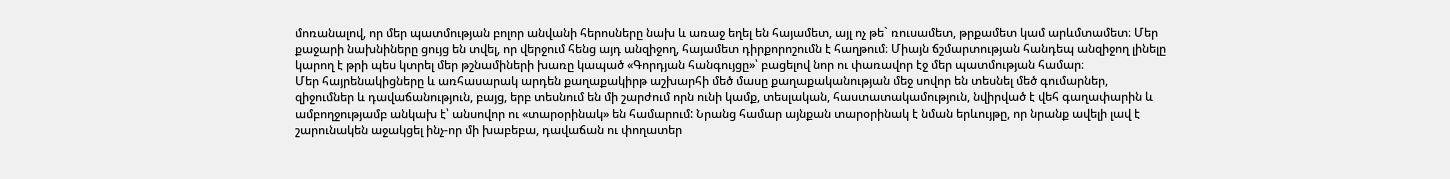մոռանալով, որ մեր պատմության բոլոր անվանի հերոսները նախ և առաջ եղել են հայամետ, այլ ոչ թե` ռուսամետ, թրքամետ կամ արևմտամետ։ Մեր քաջարի նախնիները ցույց են տվել, որ վերջում հենց այդ անզիջող, հայամետ դիրքորոշումն է հաղթում։ Միայն ճշմարտության հանդեպ անզիջող լինելը կարող է թրի պես կտրել մեր թշնամիների խառը կապած «Գորդյան հանգույցը»՝ բացելով նոր ու փառավոր էջ մեր պատմության համար։
Մեր հայրենակիցները և առհասարակ արդեն քաղաքակիրթ աշխարհի մեծ մասը քաղաքականության մեջ սովոր են տեսնել մեծ գումարներ, զիջումներ և դավաճանություն, բայց, երբ տեսնում են մի շարժում որն ունի կամք, տեսլական, հաստատակամություն, նվիրված է վեհ գաղափարին և ամբողջությամբ անկախ է՝ անսովոր ու «տարօրինակ» են համարում: Նրանց համար այնքան տարօրինակ է նման երևույթը, որ նրանք ավելի լավ է շարունակեն աջակցել ինչ-որ մի խաբեբա, դավաճան ու փողատեր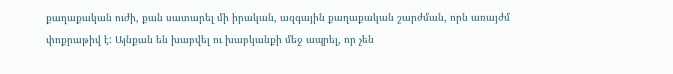քաղաքական ուժի, քան սատարել մի իրական, ազգային քաղաքական շարժման, որն առայժմ փոքրաթիվ է: Այնքան են խաբվել ու խաբկանքի մեջ ապրել, որ չեն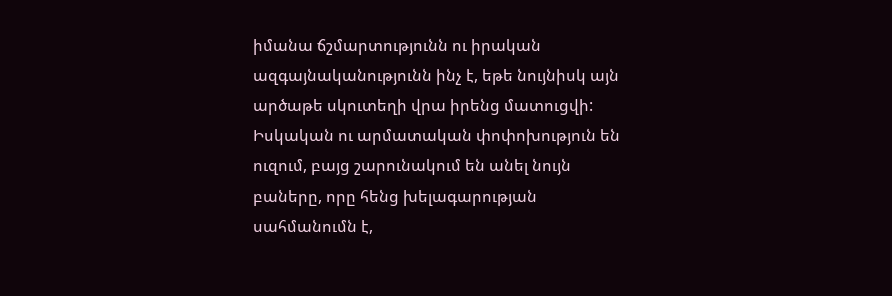իմանա ճշմարտությունն ու իրական ազգայնականությունն ինչ է, եթե նույնիսկ այն արծաթե սկուտեղի վրա իրենց մատուցվի:
Իսկական ու արմատական փոփոխություն են ուզում, բայց շարունակում են անել նույն բաները, որը հենց խելագարության սահմանումն է,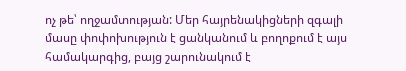ոչ թե՝ ողջամտության: Մեր հայրենակիցների զգալի մասը փոփոխություն է ցանկանում և բողոքում է այս համակարգից, բայց շարունակում է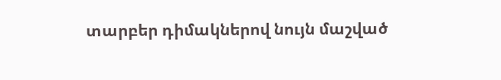տարբեր դիմակներով նույն մաշված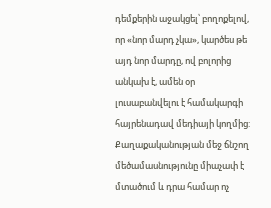դեմքերին աջակցել՝ բողոքելով, որ «նոր մարդ չկա», կարծես թե այդ նոր մարդը, ով բոլորից անկախ է, ամեն օր լուսաբանվելու է համակարգի հայրենադավ մեդիայի կողմից:
Քաղաքականության մեջ ճնշող մեծամասնությունը միաչափ է մտածում և դրա համար ոչ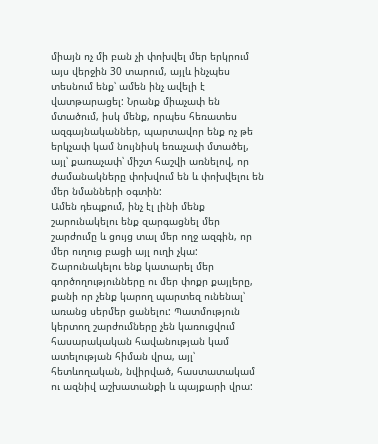միայն ոչ մի բան չի փոխվել մեր երկրում այս վերջին 30 տարում, այլև ինչպես տեսնում ենք՝ ամեն ինչ ավելի է վատթարացել: Նրանք միաչափ են մտածում, իսկ մենք, որպես հեռատես ազգայնականներ, պարտավոր ենք ոչ թե երկչափ կամ նույնիսկ եռաչափ մտածել, այլ՝ քառաչափ՝ միշտ հաշվի առնելով, որ ժամանակները փոխվում են և փոխվելու են մեր նմանների օգտին:
Ամեն դեպքում, ինչ էլ լինի մենք շարունակելու ենք զարգացնել մեր շարժումը և ցույց տալ մեր ողջ ազգին, որ մեր ուղուց բացի այլ ուղի չկա: Շարունակելու ենք կատարել մեր գործողությունները ու մեր փոքր քայլերը, քանի որ չենք կարող պարտեզ ունենալ՝ առանց սերմեր ցանելու: Պատմություն կերտող շարժումները չեն կառուցվում հասարակական հավանության կամ ատելության հիման վրա, այլ՝ հետևողական, նվիրված, հաստատակամ ու ազնիվ աշխատանքի և պայքարի վրա: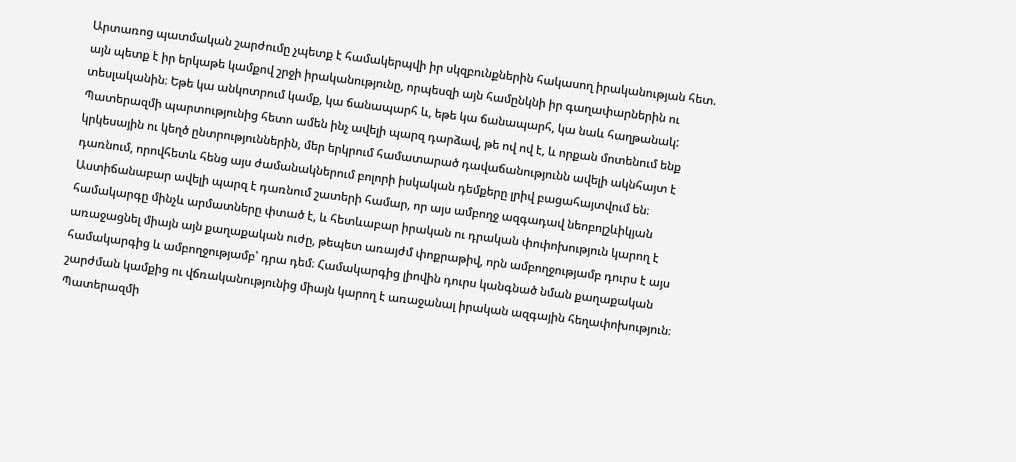Արտառոց պատմական շարժումը չպետք է համակերպվի իր սկզբունքներին հակասող իրականության հետ. այն պետք է իր երկաթե կամքով շրջի իրականությունը, որպեսզի այն համընկնի իր գաղափարներին ու տեսլականին։ Եթե կա անկոտրում կամք, կա ճանապարհ և, եթե կա ճանապարհ, կա նաև հաղթանակ:
Պատերազմի պարտությունից հետո ամեն ինչ ավելի պարզ դարձավ, թե ով ով է, և որքան մոտենում ենք կրկեսային ու կեղծ ընտրություններին, մեր երկրում համատարած դավաճանությունն ավելի ակնհայտ է դառնում, որովհետև հենց այս ժամանակներում բոլորի իսկական դեմքերը լրիվ բացահայտվում են։ Աստիճանաբար ավելի պարզ է դառնում շատերի համար, որ այս ամբողջ ազգադավ նեոբոլշևիկյան համակարգը մինչև արմատները փտած է, և հետևաբար իրական ու դրական փոփոխություն կարող է առաջացնել միայն այն քաղաքական ուժը, թեպետ առայժմ փոքրաթիվ, որն ամբողջությամբ դուրս է այս համակարգից և ամբողջությամբ՝ դրա դեմ։ Համակարգից լիովին դուրս կանգնած նման քաղաքական շարժման կամքից ու վճռականությունից միայն կարող է առաջանալ իրական ազգային հեղափոխություն։
Պատերազմի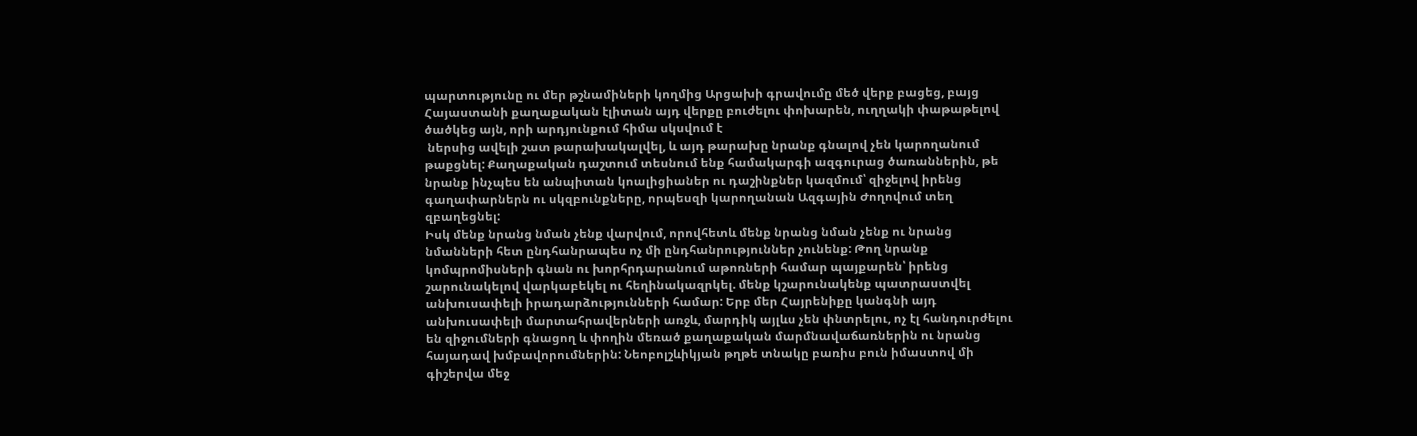պարտությունը ու մեր թշնամիների կողմից Արցախի գրավումը մեծ վերք բացեց, բայց Հայաստանի քաղաքական էլիտան այդ վերքը բուժելու փոխարեն, ուղղակի փաթաթելով ծածկեց այն, որի արդյունքում հիմա սկսվում է
 ներսից ավելի շատ թարախակալվել, և այդ թարախը նրանք գնալով չեն կարողանում թաքցնել: Քաղաքական դաշտում տեսնում ենք համակարգի ազգուրաց ծառաններին, թե նրանք ինչպես են անպիտան կոալիցիաներ ու դաշինքներ կազմում՝ զիջելով իրենց գաղափարներն ու սկզբունքները, որպեսզի կարողանան Ազգային Ժողովում տեղ զբաղեցնել:
Իսկ մենք նրանց նման չենք վարվում, որովհետև մենք նրանց նման չենք ու նրանց նմանների հետ ընդհանրապես ոչ մի ընդհանրություններ չունենք: Թող նրանք կոմպրոմիսների գնան ու խորհրդարանում աթոռների համար պայքարեն՝ իրենց շարունակելով վարկաբեկել ու հեղինակազրկել. մենք կշարունակենք պատրաստվել անխուսափելի իրադարձությունների համար: Երբ մեր Հայրենիքը կանգնի այդ անխուսափելի մարտահրավերների առջև, մարդիկ այլևս չեն փնտրելու, ոչ էլ հանդուրժելու են զիջումների գնացող և փողին մեռած քաղաքական մարմնավաճառներին ու նրանց հայադավ խմբավորումներին: Նեոբոլշևիկյան թղթե տնակը բառիս բուն իմաստով մի գիշերվա մեջ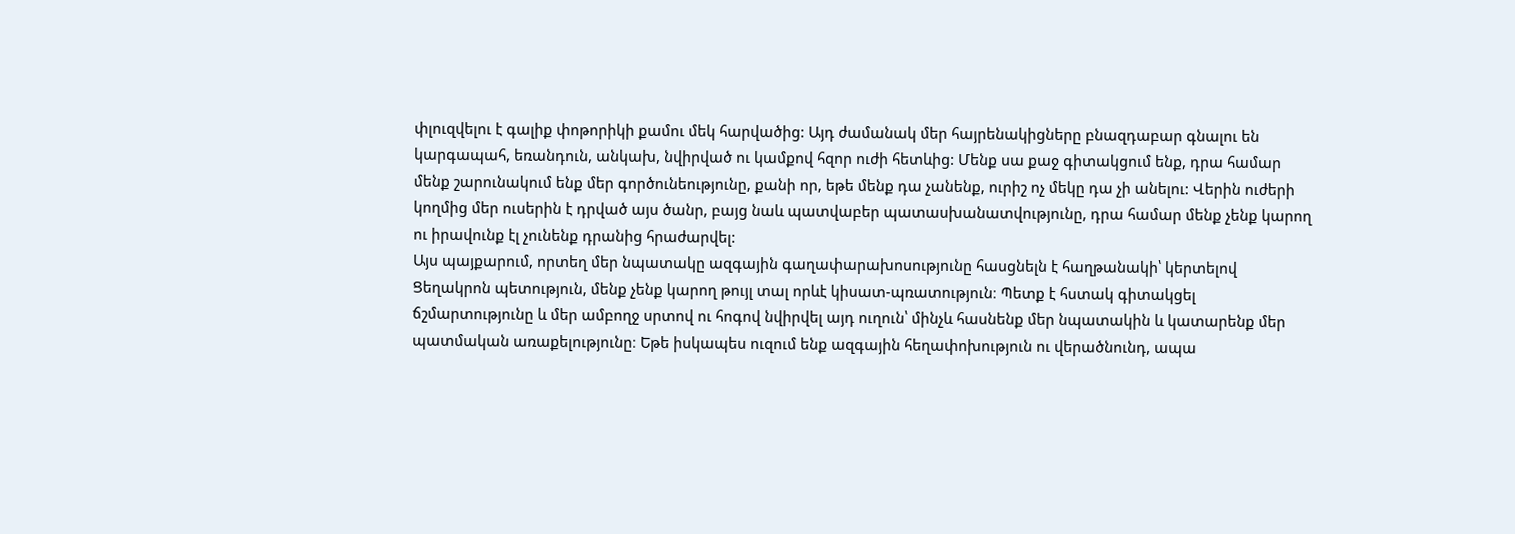փլուզվելու է գալիք փոթորիկի քամու մեկ հարվածից: Այդ ժամանակ մեր հայրենակիցները բնազդաբար գնալու են կարգապահ, եռանդուն, անկախ, նվիրված ու կամքով հզոր ուժի հետևից: Մենք սա քաջ գիտակցում ենք, դրա համար մենք շարունակում ենք մեր գործունեությունը, քանի որ, եթե մենք դա չանենք, ուրիշ ոչ մեկը դա չի անելու: Վերին ուժերի կողմից մեր ուսերին է դրված այս ծանր, բայց նաև պատվաբեր պատասխանատվությունը, դրա համար մենք չենք կարող ու իրավունք էլ չունենք դրանից հրաժարվել:
Այս պայքարում, որտեղ մեր նպատակը ազգային գաղափարախոսությունը հասցնելն է հաղթանակի՝ կերտելով Ցեղակրոն պետություն, մենք չենք կարող թույլ տալ որևէ կիսատ-պռատություն։ Պետք է հստակ գիտակցել ճշմարտությունը և մեր ամբողջ սրտով ու հոգով նվիրվել այդ ուղուն՝ մինչև հասնենք մեր նպատակին և կատարենք մեր պատմական առաքելությունը։ Եթե իսկապես ուզում ենք ազգային հեղափոխություն ու վերածնունդ, ապա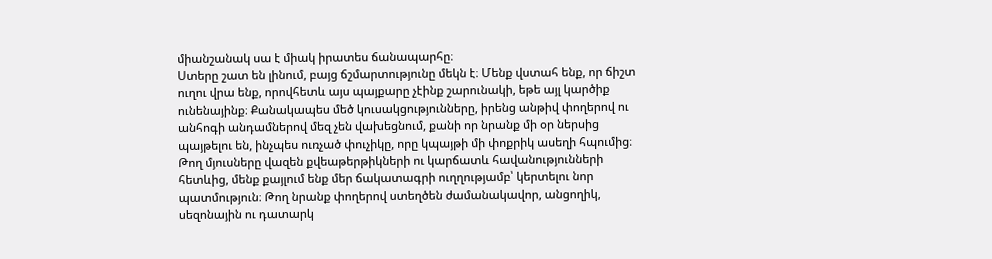միանշանակ սա է միակ իրատես ճանապարհը։
Ստերը շատ են լինում, բայց ճշմարտությունը մեկն է։ Մենք վստահ ենք, որ ճիշտ ուղու վրա ենք, որովհետև այս պայքարը չէինք շարունակի, եթե այլ կարծիք ունենայինք։ Քանակապես մեծ կուսակցությունները, իրենց անթիվ փողերով ու անհոգի անդամներով մեզ չեն վախեցնում, քանի որ նրանք մի օր ներսից պայթելու են, ինչպես ուռչած փուչիկը, որը կպայթի մի փոքրիկ ասեղի հպումից։ Թող մյուսները վազեն քվեաթերթիկների ու կարճատև հավանությունների հետևից, մենք քայլում ենք մեր ճակատագրի ուղղությամբ՝ կերտելու նոր պատմություն։ Թող նրանք փողերով ստեղծեն ժամանակավոր, անցողիկ, սեզոնային ու դատարկ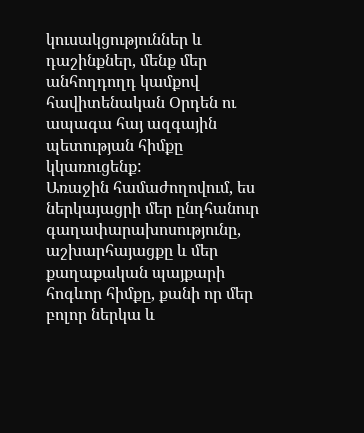կուսակցություններ և դաշինքներ, մենք մեր անհողդողդ կամքով հավիտենական Օրդեն ու ապագա հայ ազգային պետության հիմքը կկառուցենք:
Առաջին համաժողովում, ես ներկայացրի մեր ընդհանուր գաղափարախոսությունը, աշխարհայացքը և մեր քաղաքական պայքարի հոգևոր հիմքը, քանի որ մեր բոլոր ներկա և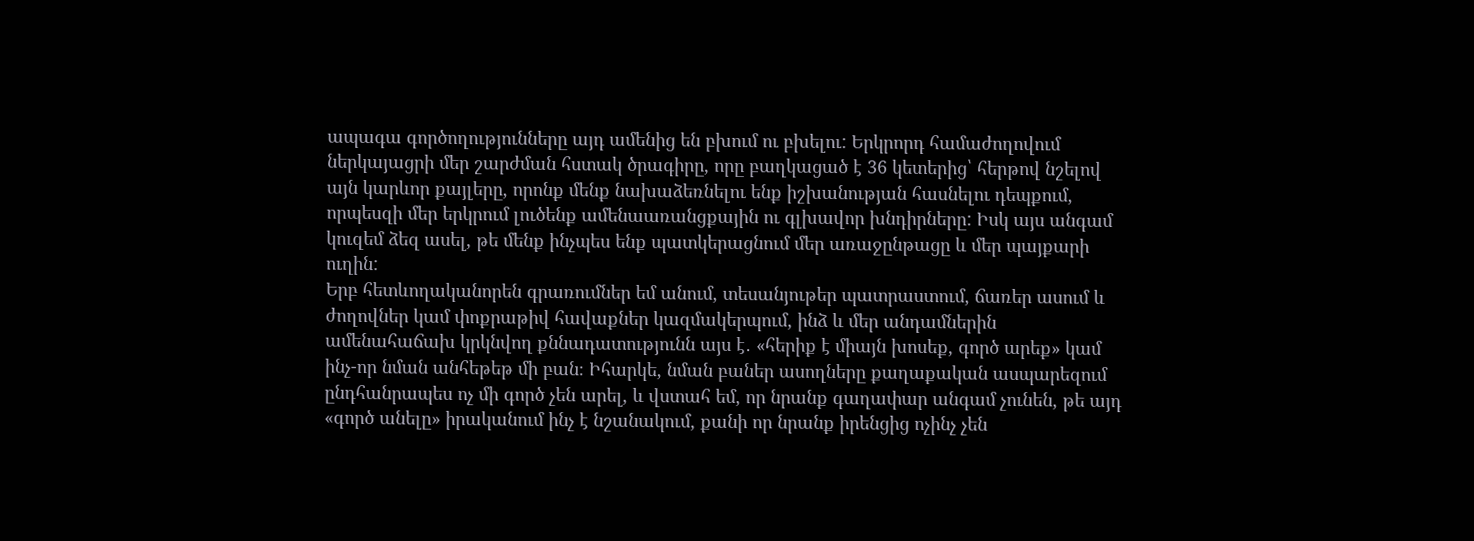ապագա գործողությունները այդ ամենից են բխում ու բխելու: Երկրորդ համաժողովում ներկայացրի մեր շարժման հստակ ծրագիրը, որը բաղկացած է 36 կետերից՝ հերթով նշելով այն կարևոր քայլերը, որոնք մենք նախաձեռնելու ենք իշխանության հասնելու դեպքում, որպեսզի մեր երկրում լուծենք ամենաառանցքային ու գլխավոր խնդիրները: Իսկ այս անգամ կուզեմ ձեզ ասել, թե մենք ինչպես ենք պատկերացնում մեր առաջընթացը և մեր պայքարի ուղին:
Երբ հետևողականորեն գրառումներ եմ անում, տեսանյութեր պատրաստում, ճառեր ասում և ժողովներ կամ փոքրաթիվ հավաքներ կազմակերպում, ինձ և մեր անդամներին ամենահաճախ կրկնվող քննադատությունն այս է․ «հերիք է միայն խոսեք, գործ արեք» կամ ինչ-որ նման անհեթեթ մի բան։ Իհարկե, նման բաներ ասողները քաղաքական ասպարեզում ընդհանրապես ոչ մի գործ չեն արել, և վստահ եմ, որ նրանք գաղափար անգամ չունեն, թե այդ «գործ անելը» իրականում ինչ է նշանակում, քանի որ նրանք իրենցից ոչինչ չեն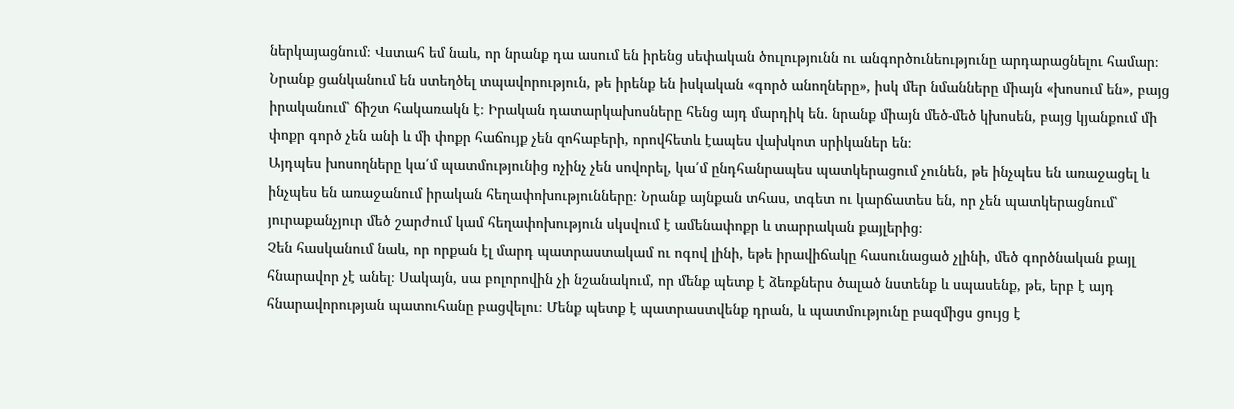ներկայացնում։ Վստահ եմ նաև, որ նրանք դա ասում են իրենց սեփական ծուլությունն ու անգործունեությունը արդարացնելու համար։ Նրանք ցանկանում են ստեղծել տպավորություն, թե իրենք են իսկական «գործ անողները», իսկ մեր նմանները միայն «խոսում են», բայց իրականում՝ ճիշտ հակառակն է։ Իրական դատարկախոսները հենց այդ մարդիկ են․ նրանք միայն մեծ-մեծ կխոսեն, բայց կյանքում մի փոքր գործ չեն անի և մի փոքր հաճույք չեն զոհաբերի, որովհետև էապես վախկոտ սրիկաներ են։
Այդպես խոսողները կա՛մ պատմությունից ոչինչ չեն սովորել, կա՛մ ընդհանրապես պատկերացում չունեն, թե ինչպես են առաջացել և ինչպես են առաջանում իրական հեղափոխությունները։ Նրանք այնքան տհաս, տգետ ու կարճատես են, որ չեն պատկերացնում՝ յուրաքանչյուր մեծ շարժում կամ հեղափոխություն սկսվում է ամենափոքր և տարրական քայլերից։
Չեն հասկանում նաև, որ որքան էլ մարդ պատրաստակամ ու ոգով լինի, եթե իրավիճակը հասունացած չլինի, մեծ գործնական քայլ հնարավոր չէ անել։ Սակայն, սա բոլորովին չի նշանակում, որ մենք պետք է ձեռքներս ծալած նստենք և սպասենք, թե, երբ է այդ հնարավորության պատուհանը բացվելու։ Մենք պետք է պատրաստվենք դրան, և պատմությունը բազմիցս ցույց է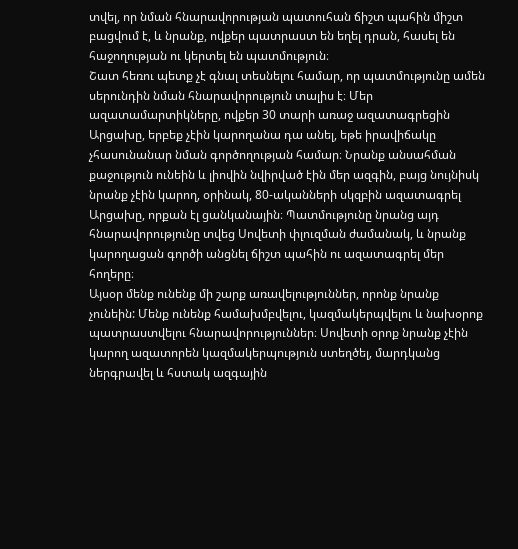տվել, որ նման հնարավորության պատուհան ճիշտ պահին միշտ բացվում է, և նրանք, ովքեր պատրաստ են եղել դրան, հասել են հաջողության ու կերտել են պատմություն։
Շատ հեռու պետք չէ գնալ տեսնելու համար, որ պատմությունը ամեն սերունդին նման հնարավորություն տալիս է։ Մեր ազատամարտիկները, ովքեր 30 տարի առաջ ազատագրեցին Արցախը, երբեք չէին կարողանա դա անել, եթե իրավիճակը չհասունանար նման գործողության համար։ Նրանք անսահման քաջություն ունեին և լիովին նվիրված էին մեր ազգին, բայց նույնիսկ նրանք չէին կարող, օրինակ, 80-ականների սկզբին ազատագրել Արցախը, որքան էլ ցանկանային։ Պատմությունը նրանց այդ հնարավորությունը տվեց Սովետի փլուզման ժամանակ, և նրանք կարողացան գործի անցնել ճիշտ պահին ու ազատագրել մեր հողերը։
Այսօր մենք ունենք մի շարք առավելություններ, որոնք նրանք չունեին: Մենք ունենք համախմբվելու, կազմակերպվելու և նախօրոք պատրաստվելու հնարավորություններ։ Սովետի օրոք նրանք չէին կարող ազատորեն կազմակերպություն ստեղծել, մարդկանց ներգրավել և հստակ ազգային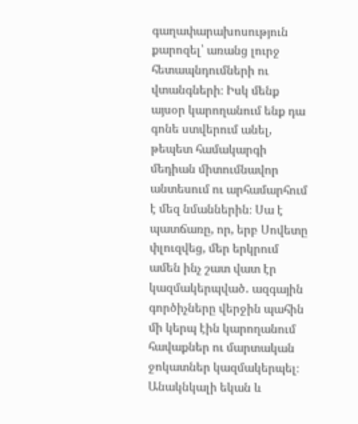գաղափարախոսություն քարոզել՝ առանց լուրջ հետապնդումների ու վտանգների։ Իսկ մենք այսօր կարողանում ենք դա գոնե ստվերում անել, թեպետ համակարգի մեդիան միտումնավոր անտեսում ու արհամարհում է մեզ նմաններին։ Սա է պատճառը, որ, երբ Սովետը փլուզվեց, մեր երկրում ամեն ինչ շատ վատ էր կազմակերպված․ ազգային գործիչները վերջին պահին մի կերպ էին կարողանում հավաքներ ու մարտական ջոկատներ կազմակերպել։ Անակնկալի եկան և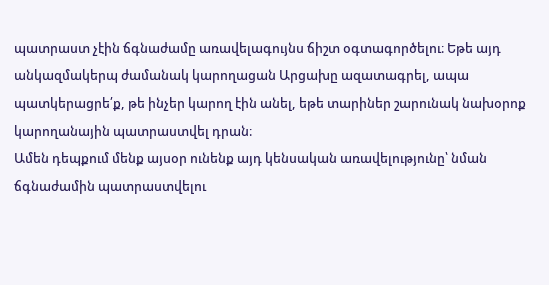պատրաստ չէին ճգնաժամը առավելագույնս ճիշտ օգտագործելու։ Եթե այդ անկազմակերպ ժամանակ կարողացան Արցախը ազատագրել, ապա պատկերացրե՛ք, թե ինչեր կարող էին անել, եթե տարիներ շարունակ նախօրոք կարողանային պատրաստվել դրան։
Ամեն դեպքում մենք այսօր ունենք այդ կենսական առավելությունը՝ նման ճգնաժամին պատրաստվելու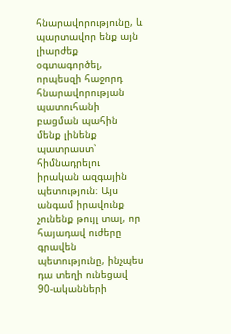հնարավորությունը, և պարտավոր ենք այն լիարժեք օգտագործել, որպեսզի հաջորդ հնարավորության պատուհանի բացման պահին մենք լինենք պատրաստ՝ հիմնադրելու իրական ազգային պետություն։ Այս անգամ իրավունք չունենք թույլ տալ, որ հայադավ ուժերը գրավեն պետությունը, ինչպես դա տեղի ունեցավ 90-ականների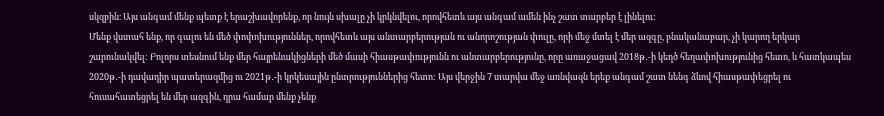սկզբին։ Այս անգամ մենք պետք է երաշխավորենք, որ նույն սխալը չի կրկնվելու, որովհետև այս անգամ ամեն ինչ շատ տարբեր է լինելու:
Մենք վստահ ենք, որ գալու են մեծ փոփոխություններ, որովհետև այս անտարբերության ու անորոշության փուլը, որի մեջ մտել է մեր ազգը, բնականաբար, չի կարող երկար շարունակվել: Բոլորս տեսնում ենք մեր հայրենակիցների մեծ մասի հիասթափությունն ու անտարբերությունը, որը առաջացավ 2018թ․-ի կեղծ հեղափոխությունից հետո, և հատկապես 2020թ․-ի դավադիր պատերազմից ու 2021թ․-ի կրկեսային ընտրություններից հետո: Այս վերջին 7 տարվա մեջ առնվազն երեք անգամ շատ նենգ ձևով հիասթափեցրել ու հուսահատեցրել են մեր ազգին, դրա համար մենք չենք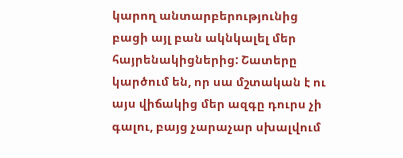կարող անտարբերությունից բացի այլ բան ակնկալել մեր հայրենակիցներից: Շատերը կարծում են, որ սա մշտական է ու այս վիճակից մեր ազգը դուրս չի գալու, բայց չարաչար սխալվում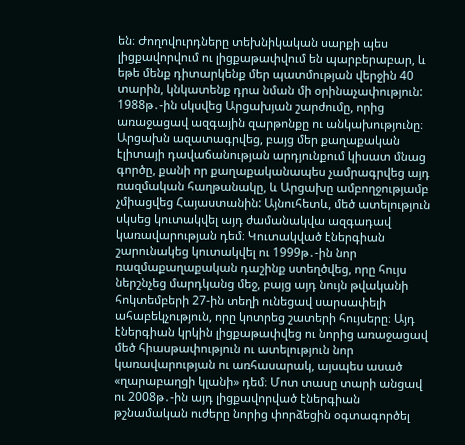են։ Ժողովուրդները տեխնիկական սարքի պես լիցքավորվում ու լիցքաթափվում են պարբերաբար, և եթե մենք դիտարկենք մեր պատմության վերջին 40 տարին, կնկատենք դրա նման մի օրինաչափություն:
1988թ․-ին սկսվեց Արցախյան շարժումը, որից առաջացավ ազգային զարթոնքը ու անկախությունը։ Արցախն ազատագրվեց, բայց մեր քաղաքական էլիտայի դավաճանության արդյունքում կիսատ մնաց գործը, քանի որ քաղաքականապես չամրագրվեց այդ ռազմական հաղթանակը, և Արցախը ամբողջությամբ չմիացվեց Հայաստանին: Այնուհետև, մեծ ատելություն սկսեց կուտակվել այդ ժամանակվա ազգադավ կառավարության դեմ։ Կուտակված էներգիան շարունակեց կուտակվել ու 1999թ․-ին նոր ռազմաքաղաքական դաշինք ստեղծվեց, որը հույս ներշնչեց մարդկանց մեջ, բայց այդ նույն թվականի հոկտեմբերի 27-ին տեղի ունեցավ սարսափելի ահաբեկչություն, որը կոտրեց շատերի հույսերը։ Այդ էներգիան կրկին լիցքաթափվեց ու նորից առաջացավ մեծ հիասթափություն ու ատելություն նոր կառավարության ու առհասարակ, այսպես ասած «ղարաբաղցի կլանի» դեմ։ Մոտ տասը տարի անցավ ու 2008թ․-ին այդ լիցքավորված էներգիան թշնամական ուժերը նորից փորձեցին օգտագործել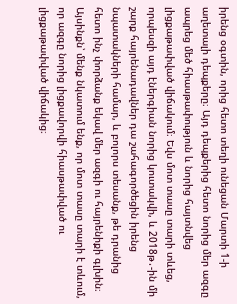իրենց օգտին, որից հետո տեղի ունեցան Մարտի 1-ի աղետալի դեպքերը։ Այդ դեպքերից հետո նորից մեր ազգը ապրեց մեծ հիասթափություն և նորից հայտնվեց լիցքաթափված վիճակում։ Եվս մոտ տասը տարի տևեց, որպեսզի այդ էներգիան նորից կուտակվի, և 2018թ․-ին մի շարք հայրենադավներ դա շահագործեցին իրենց նպատակների համար, և բոլորս տեսանք, թե դրանից հետո ինչ փորձանք եկավ մեր ազգի ու հայրենիքի գլխին։
Այսինքն՝ մենք նկատում ենք, որ մոտ տասը տարի է տևում, որ ազգը նորից լիցքավորվի հիասթափված ու լիցքաթափված վիճակից։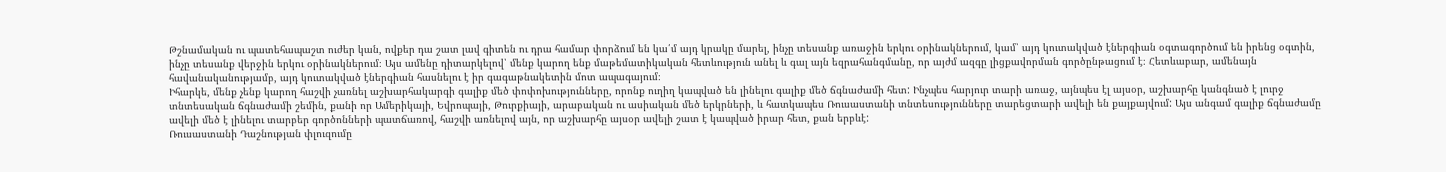Թշնամական ու պատեհապաշտ ուժեր կան, ովքեր դա շատ լավ գիտեն ու դրա համար փորձում են կա՛մ այդ կրակը մարել, ինչը տեսանք առաջին երկու օրինակներում, կամ՝ այդ կուտակված էներգիան օգտագործում են իրենց օգտին, ինչը տեսանք վերջին երկու օրինակներում։ Այս ամենը դիտարկելով՝ մենք կարող ենք մաթեմատիկական հետևություն անել և գալ այն եզրահանգմանը, որ այժմ ազգը լիցքավորման գործընթացում է։ Հետևաբար, ամենայն հավանականությամբ, այդ կուտակված էներգիան հասնելու է իր գագաթնակետին մոտ ապագայում։
Իհարկե, մենք չենք կարող հաշվի չառնել աշխարհակարգի գալիք մեծ փոփոխությունները, որոնք ուղիղ կապված են լինելու գալիք մեծ ճգնաժամի հետ: Ինչպես հարյուր տարի առաջ, այնպես էլ այսօր, աշխարհը կանգնած է լուրջ տնտեսական ճգնաժամի շեմին, քանի որ Ամերիկայի, Եվրոպայի, Թուրքիայի, արաբական ու ասիական մեծ երկրների, և հատկապես Ռուսաստանի տնտեսությունները տարեցտարի ավելի են քայքայվում: Այս անգամ գալիք ճգնաժամը ավելի մեծ է լինելու տարբեր գործոնների պատճառով, հաշվի առնելով այն, որ աշխարհը այսօր ավելի շատ է կապված իրար հետ, քան երբևէ:
Ռուսաստանի Դաշնության փլուզումը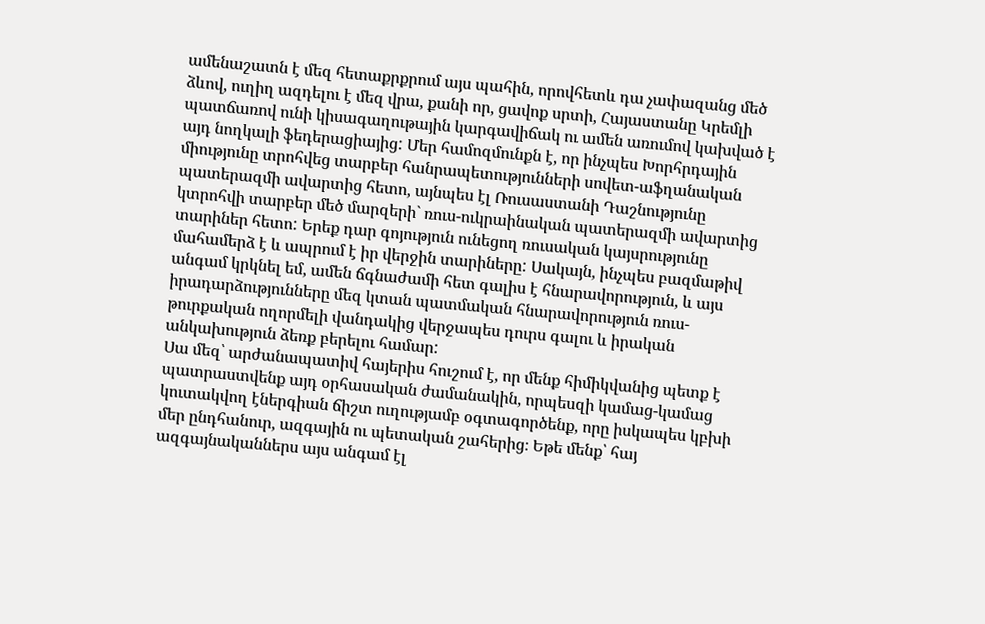ամենաշատն է մեզ հետաքրքրում այս պահին, որովհետև դա չափազանց մեծ ձևով, ուղիղ ազդելու է մեզ վրա, քանի որ, ցավոք սրտի, Հայաստանը Կրեմլի պատճառով ունի կիսագաղութային կարգավիճակ ու ամեն առումով կախված է այդ նողկալի ֆեդերացիայից: Մեր համոզմունքն է, որ ինչպես Խորհրդային միությունը տրոհվեց տարբեր հանրապետությունների սովետ-աֆղանական պատերազմի ավարտից հետո, այնպես էլ Ռուսաստանի Դաշնությունը կտրոհվի տարբեր մեծ մարզերի` ռուս-ուկրաինական պատերազմի ավարտից տարիներ հետո: Երեք դար գոյություն ունեցող ռուսական կայսրությունը մահամերձ է և ապրում է իր վերջին տարիները: Սակայն, ինչպես բազմաթիվ անգամ կրկնել եմ, ամեն ճգնաժամի հետ գալիս է հնարավորություն, և այս իրադարձությունները մեզ կտան պատմական հնարավորություն ռուս-թուրքական ողորմելի վանդակից վերջապես դուրս գալու և իրական անկախություն ձեռք բերելու համար:
Սա մեզ՝ արժանապատիվ հայերիս հուշում է, որ մենք հիմիկվանից պետք է պատրաստվենք այդ օրհասական ժամանակին, որպեսզի կամաց-կամաց կուտակվող էներգիան ճիշտ ուղությամբ օգտագործենք, որը իսկապես կբխի մեր ընդհանուր, ազգային ու պետական շահերից։ Եթե մենք՝ հայ ազգայնականներս այս անգամ էլ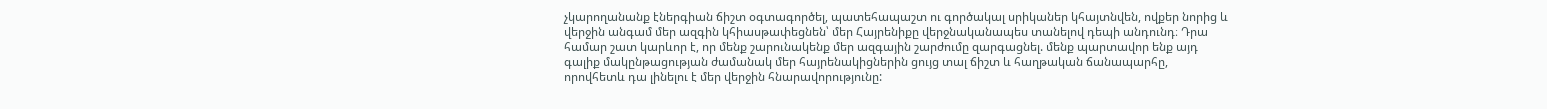չկարողանանք էներգիան ճիշտ օգտագործել, պատեհապաշտ ու գործակալ սրիկաներ կհայտնվեն, ովքեր նորից և վերջին անգամ մեր ազգին կհիասթափեցնեն՝ մեր Հայրենիքը վերջնականապես տանելով դեպի անդունդ։ Դրա համար շատ կարևոր է, որ մենք շարունակենք մեր ազգային շարժումը զարգացնել. մենք պարտավոր ենք այդ գալիք մակընթացության ժամանակ մեր հայրենակիցներին ցույց տալ ճիշտ և հաղթական ճանապարհը, որովհետև դա լինելու է մեր վերջին հնարավորությունը: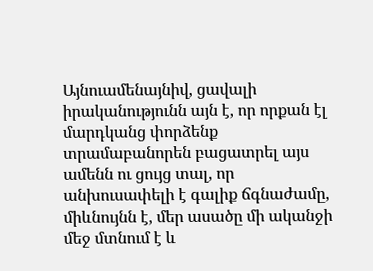Այնուամենայնիվ, ցավալի իրականությունն այն է, որ որքան էլ մարդկանց փորձենք տրամաբանորեն բացատրել այս ամենն ու ցույց տալ, որ անխուսափելի է գալիք ճգնաժամը, միևնույնն է, մեր ասածը մի ականջի մեջ մտնում է և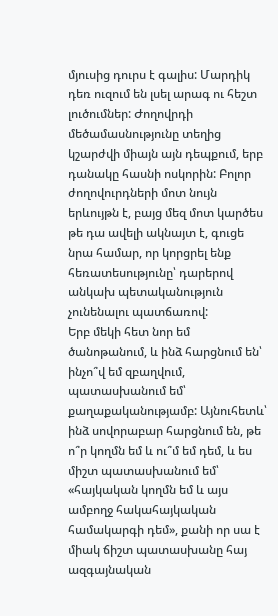մյուսից դուրս է գալիս: Մարդիկ դեռ ուզում են լսել արագ ու հեշտ լուծումներ: Ժողովրդի մեծամասնությունը տեղից կշարժվի միայն այն դեպքում, երբ դանակը հասնի ոսկորին: Բոլոր ժողովուրդների մոտ նույն երևույթն է, բայց մեզ մոտ կարծես թե դա ավելի ակնայտ է, գուցե նրա համար, որ կորցրել ենք հեռատեսությունը՝ դարերով անկախ պետականություն չունենալու պատճառով:
Երբ մեկի հետ նոր եմ ծանոթանում, և ինձ հարցնում են՝ ինչո՞վ եմ զբաղվում, պատասխանում եմ՝ քաղաքականությամբ: Այնուհետև՝ ինձ սովորաբար հարցնում են, թե ո՞ր կողմն եմ և ու՞մ եմ դեմ, և ես միշտ պատասխանում եմ՝ «հայկական կողմն եմ և այս ամբողջ հակահայկական համակարգի դեմ», քանի որ սա է միակ ճիշտ պատասխանը հայ ազգայնական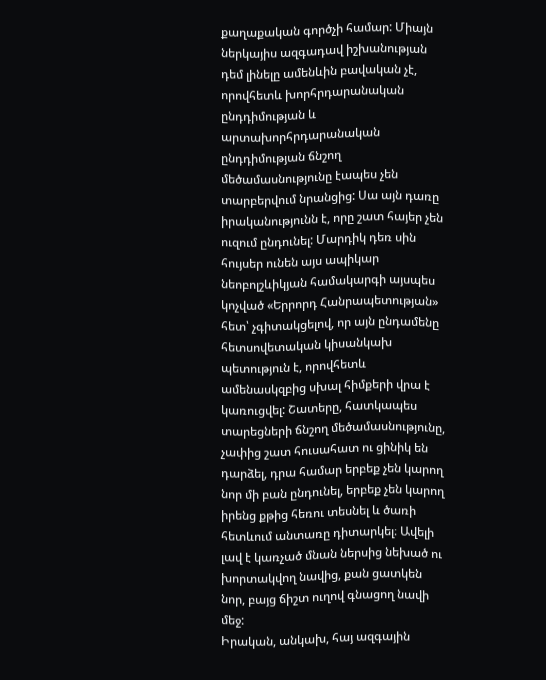քաղաքական գործչի համար: Միայն ներկայիս ազգադավ իշխանության դեմ լինելը ամենևին բավական չէ, որովհետև խորհրդարանական ընդդիմության և արտախորհրդարանական ընդդիմության ճնշող մեծամասնությունը էապես չեն տարբերվում նրանցից: Սա այն դառը իրականությունն է, որը շատ հայեր չեն ուզում ընդունել: Մարդիկ դեռ սին հույսեր ունեն այս ապիկար նեոբոլշևիկյան համակարգի այսպես կոչված «Երրորդ Հանրապետության» հետ՝ չգիտակցելով, որ այն ընդամենը հետսովետական կիսանկախ պետություն է, որովհետև ամենասկզբից սխալ հիմքերի վրա է կառուցվել: Շատերը, հատկապես տարեցների ճնշող մեծամասնությունը, չափից շատ հուսահատ ու ցինիկ են դարձել, դրա համար երբեք չեն կարող նոր մի բան ընդունել, երբեք չեն կարող իրենց քթից հեռու տեսնել և ծառի հետևում անտառը դիտարկել։ Ավելի լավ է կառչած մնան ներսից նեխած ու խորտակվող նավից, քան ցատկեն նոր, բայց ճիշտ ուղով գնացող նավի մեջ:
Իրական, անկախ, հայ ազգային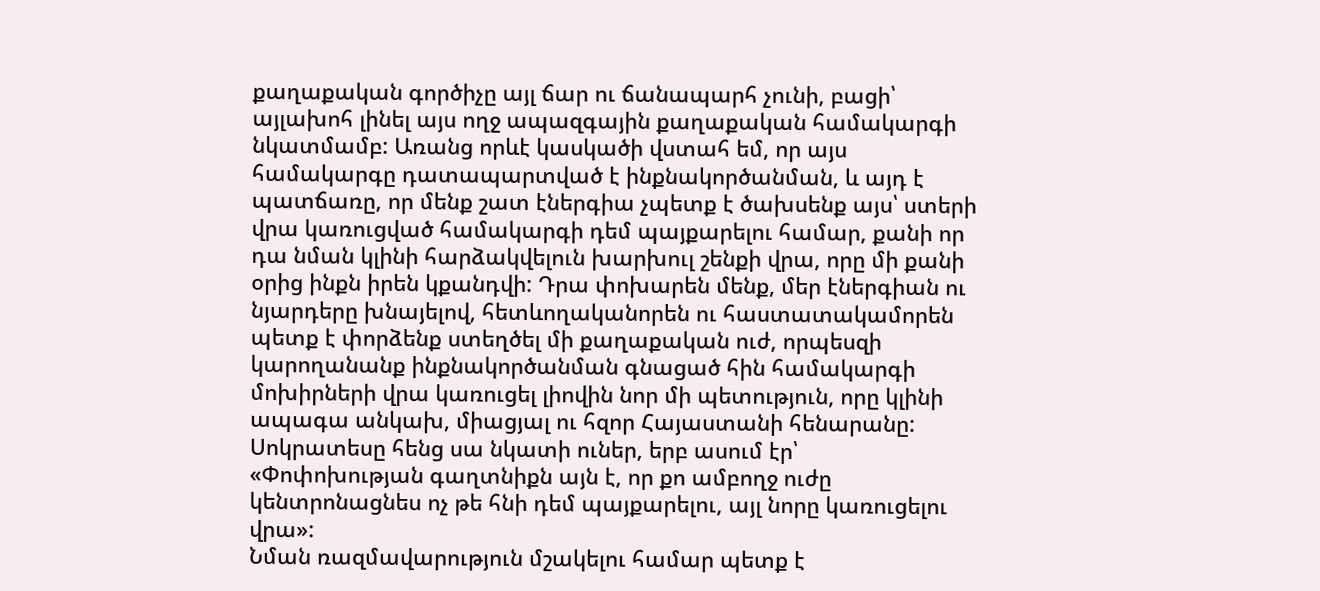քաղաքական գործիչը այլ ճար ու ճանապարհ չունի, բացի՝ այլախոհ լինել այս ողջ ապազգային քաղաքական համակարգի նկատմամբ: Առանց որևէ կասկածի վստահ եմ, որ այս համակարգը դատապարտված է ինքնակործանման, և այդ է պատճառը, որ մենք շատ էներգիա չպետք է ծախսենք այս՝ ստերի վրա կառուցված համակարգի դեմ պայքարելու համար, քանի որ դա նման կլինի հարձակվելուն խարխուլ շենքի վրա, որը մի քանի օրից ինքն իրեն կքանդվի: Դրա փոխարեն մենք, մեր էներգիան ու նյարդերը խնայելով, հետևողականորեն ու հաստատակամորեն պետք է փորձենք ստեղծել մի քաղաքական ուժ, որպեսզի կարողանանք ինքնակործանման գնացած հին համակարգի մոխիրների վրա կառուցել լիովին նոր մի պետություն, որը կլինի ապագա անկախ, միացյալ ու հզոր Հայաստանի հենարանը: Սոկրատեսը հենց սա նկատի ուներ, երբ ասում էր՝ «Փոփոխության գաղտնիքն այն է, որ քո ամբողջ ուժը կենտրոնացնես ոչ թե հնի դեմ պայքարելու, այլ նորը կառուցելու վրա»:
Նման ռազմավարություն մշակելու համար պետք է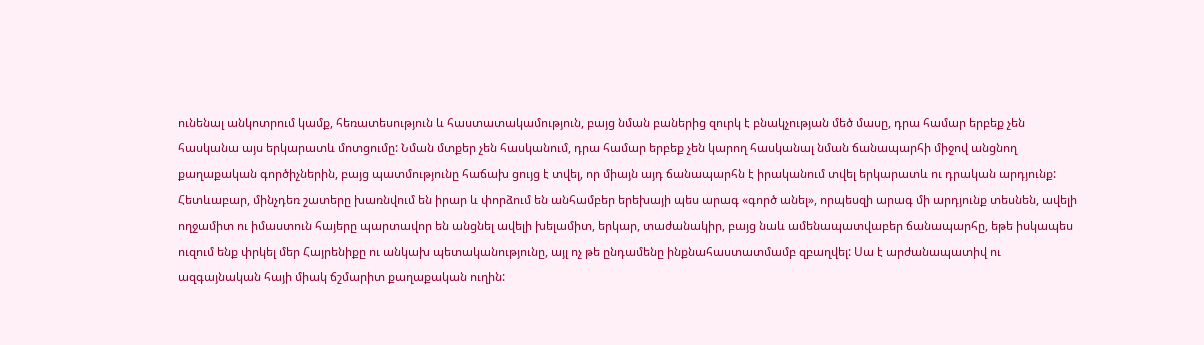ունենալ անկոտրում կամք, հեռատեսություն և հաստատակամություն, բայց նման բաներից զուրկ է բնակչության մեծ մասը, դրա համար երբեք չեն հասկանա այս երկարատև մոտցումը: Նման մտքեր չեն հասկանում, դրա համար երբեք չեն կարող հասկանալ նման ճանապարհի միջով անցնող քաղաքական գործիչներին, բայց պատմությունը հաճախ ցույց է տվել, որ միայն այդ ճանապարհն է իրականում տվել երկարատև ու դրական արդյունք:
Հետևաբար, մինչդեռ շատերը խառնվում են իրար և փորձում են անհամբեր երեխայի պես արագ «գործ անել», որպեսզի արագ մի արդյունք տեսնեն, ավելի ողջամիտ ու իմաստուն հայերը պարտավոր են անցնել ավելի խելամիտ, երկար, տաժանակիր, բայց նաև ամենապատվաբեր ճանապարհը, եթե իսկապես ուզում ենք փրկել մեր Հայրենիքը ու անկախ պետականությունը, այլ ոչ թե ընդամենը ինքնահաստատմամբ զբաղվել: Սա է արժանապատիվ ու ազգայնական հայի միակ ճշմարիտ քաղաքական ուղին: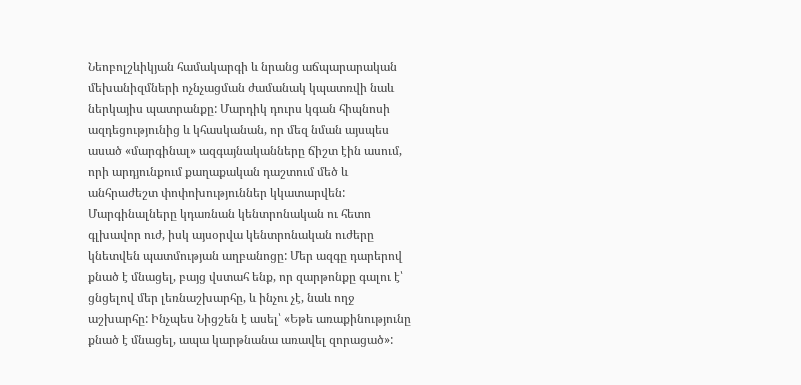Նեոբոլշևիկյան համակարգի և նրանց աճպարարական մեխանիզմների ոչնչացման ժամանակ կպատռվի նաև ներկայիս պատրանքը: Մարդիկ դուրս կգան հիպնոսի ազդեցությունից և կհասկանան, որ մեզ նման այսպես ասած «մարգինալ» ազգայնականները ճիշտ էին ասում, որի արդյունքում քաղաքական դաշտում մեծ և անհրաժեշտ փոփոխություններ կկատարվեն: Մարգինալները կդառնան կենտրոնական ու հետո գլխավոր ուժ, իսկ այսօրվա կենտրոնական ուժերը կնետվեն պատմության աղբանոցը: Մեր ազգը դարերով քնած է մնացել, բայց վստահ ենք, որ զարթոնքը գալու է՝ ցնցելով մեր լեռնաշխարհը, և ինչու չէ, նաև ողջ աշխարհը: Ինչպես Նիցշեն է ասել՝ «Եթե առաքինությունը քնած է մնացել, ապա կարթնանա առավել զորացած»: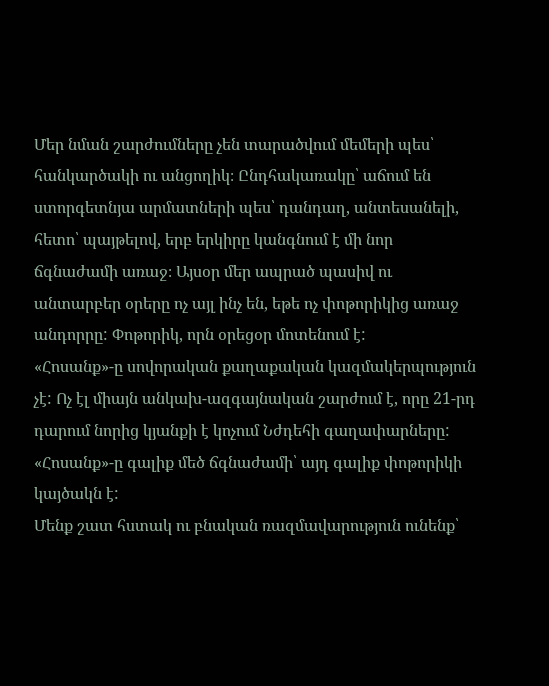Մեր նման շարժումները չեն տարածվում մեմերի պես՝ հանկարծակի ու անցողիկ։ Ընդհակառակը՝ աճում են ստորգետնյա արմատների պես՝ դանդաղ, անտեսանելի, հետո՝ պայթելով, երբ երկիրը կանգնում է մի նոր ճգնաժամի առաջ։ Այսօր մեր ապրած պասիվ ու անտարբեր օրերը ոչ այլ ինչ են, եթե ոչ փոթորիկից առաջ անդորրը: Փոթորիկ, որն օրեցօր մոտենում է:
«Հոսանք»-ը սովորական քաղաքական կազմակերպություն չէ: Ոչ էլ միայն անկախ-ազգայնական շարժում է, որը 21-րդ դարում նորից կյանքի է կոչում Նժդեհի գաղափարները: «Հոսանք»-ը գալիք մեծ ճգնաժամի՝ այդ գալիք փոթորիկի կայծակն է:
Մենք շատ հստակ ու բնական ռազմավարություն ունենք՝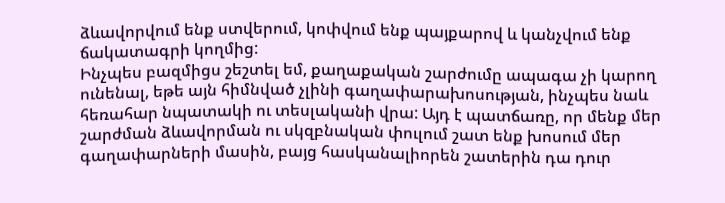ձևավորվում ենք ստվերում, կոփվում ենք պայքարով և կանչվում ենք ճակատագրի կողմից:
Ինչպես բազմիցս շեշտել եմ, քաղաքական շարժումը ապագա չի կարող ունենալ, եթե այն հիմնված չլինի գաղափարախոսության, ինչպես նաև հեռահար նպատակի ու տեսլականի վրա: Այդ է պատճառը, որ մենք մեր շարժման ձևավորման ու սկզբնական փուլում շատ ենք խոսում մեր գաղափարների մասին, բայց հասկանալիորեն շատերին դա դուր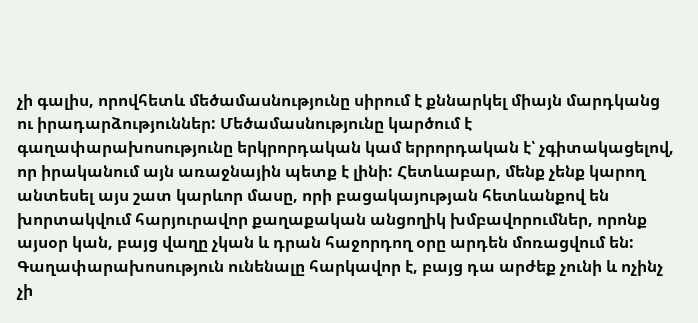չի գալիս, որովհետև մեծամասնությունը սիրում է քննարկել միայն մարդկանց ու իրադարձություններ: Մեծամասնությունը կարծում է գաղափարախոսությունը երկրորդական կամ երրորդական է՝ չգիտակացելով, որ իրականում այն առաջնային պետք է լինի: Հետևաբար, մենք չենք կարող անտեսել այս շատ կարևոր մասը, որի բացակայության հետևանքով են խորտակվում հարյուրավոր քաղաքական անցողիկ խմբավորումներ, որոնք այսօր կան, բայց վաղը չկան և դրան հաջորդող օրը արդեն մոռացվում են: Գաղափարախոսություն ունենալը հարկավոր է, բայց դա արժեք չունի և ոչինչ չի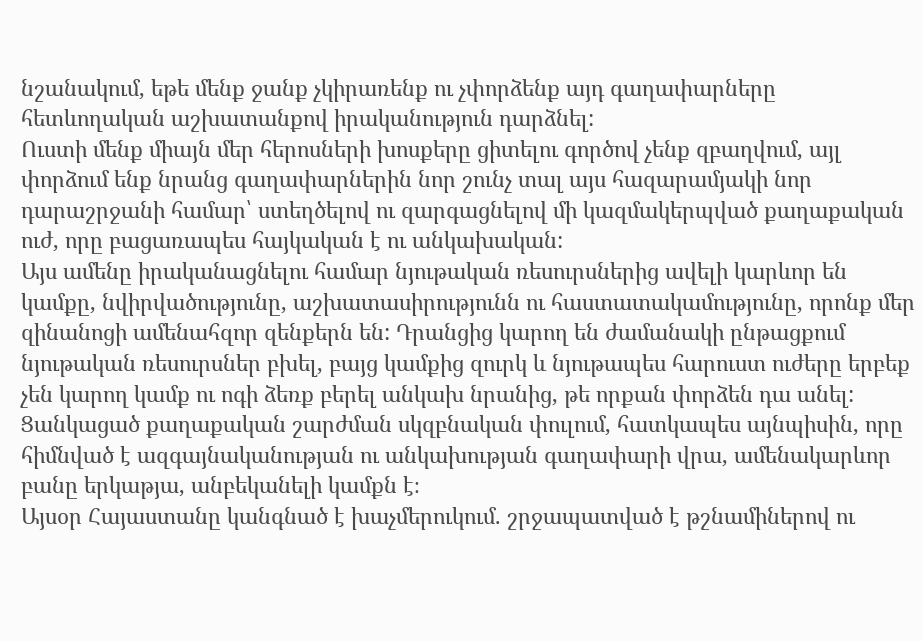նշանակում, եթե մենք ջանք չկիրառենք ու չփորձենք այդ գաղափարները հետևողական աշխատանքով իրականություն դարձնել:
Ուստի մենք միայն մեր հերոսների խոսքերը ցիտելու գործով չենք զբաղվում, այլ փորձում ենք նրանց գաղափարներին նոր շունչ տալ այս հազարամյակի նոր դարաշրջանի համար՝ ստեղծելով ու զարգացնելով մի կազմակերպված քաղաքական ուժ, որը բացառապես հայկական է ու անկախական:
Այս ամենը իրականացնելու համար նյութական ռեսուրսներից ավելի կարևոր են կամքը, նվիրվածությունը, աշխատասիրությունն ու հաստատակամությունը, որոնք մեր զինանոցի ամենահզոր զենքերն են: Դրանցից կարող են ժամանակի ընթացքում նյութական ռեսուրսներ բխել, բայց կամքից զուրկ և նյութապես հարուստ ուժերը երբեք չեն կարող կամք ու ոգի ձեռք բերել անկախ նրանից, թե որքան փորձեն դա անել:
Ցանկացած քաղաքական շարժման սկզբնական փուլում, հատկապես այնպիսին, որը հիմնված է ազգայնականության ու անկախության գաղափարի վրա, ամենակարևոր բանը երկաթյա, անբեկանելի կամքն է։
Այսօր Հայաստանը կանգնած է խաչմերուկում. շրջապատված է թշնամիներով ու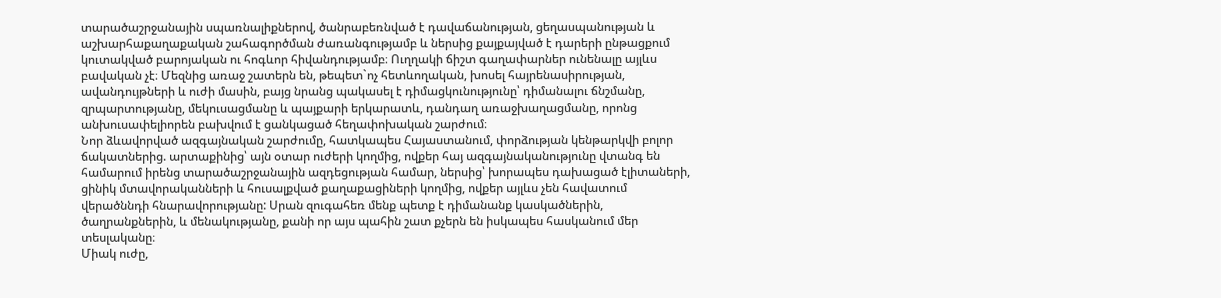տարածաշրջանային սպառնալիքներով, ծանրաբեռնված է դավաճանության, ցեղասպանության և աշխարհաքաղաքական շահագործման ժառանգությամբ և ներսից քայքայված է դարերի ընթացքում կուտակված բարոյական ու հոգևոր հիվանդությամբ։ Ուղղակի ճիշտ գաղափարներ ունենալը այլևս բավական չէ։ Մեզնից առաջ շատերն են, թեպետ`ոչ հետևողական, խոսել հայրենասիրության, ավանդույթների և ուժի մասին, բայց նրանց պակասել է դիմացկունությունը՝ դիմանալու ճնշմանը, զրպարտությանը, մեկուսացմանը և պայքարի երկարատև, դանդաղ առաջխաղացմանը, որոնց անխուսափելիորեն բախվում է ցանկացած հեղափոխական շարժում։
Նոր ձևավորված ազգայնական շարժումը, հատկապես Հայաստանում, փորձության կենթարկվի բոլոր ճակատներից. արտաքինից՝ այն օտար ուժերի կողմից, ովքեր հայ ազգայնականությունը վտանգ են համարում իրենց տարածաշրջանային ազդեցության համար, ներսից՝ խորապես դախացած էլիտաների, ցինիկ մտավորականների և հուսալքված քաղաքացիների կողմից, ովքեր այլևս չեն հավատում վերածննդի հնարավորությանը: Սրան զուգահեռ մենք պետք է դիմանանք կասկածներին, ծաղրանքներին, և մենակությանը, քանի որ այս պահին շատ քչերն են իսկապես հասկանում մեր տեսլականը։
Միակ ուժը,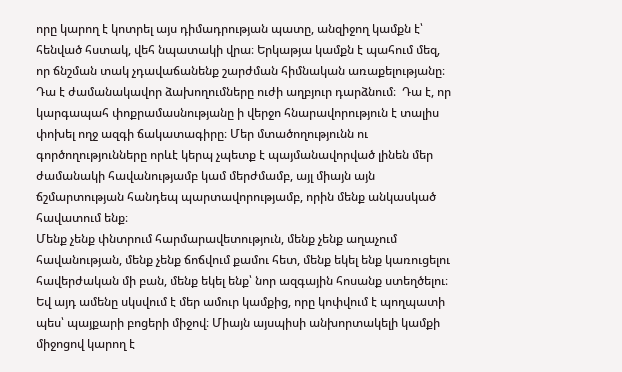որը կարող է կոտրել այս դիմադրության պատը, անզիջող կամքն է՝ հենված հստակ, վեհ նպատակի վրա։ Երկաթյա կամքն է պահում մեզ, որ ճնշման տակ չդավաճանենք շարժման հիմնական առաքելությանը։ Դա է ժամանակավոր ձախողումները ուժի աղբյուր դարձնում։  Դա է, որ կարգապահ փոքրամասնությանը ի վերջո հնարավորություն է տալիս փոխել ողջ ազգի ճակատագիրը։ Մեր մտածողությունն ու գործողությունները որևէ կերպ չպետք է պայմանավորված լինեն մեր ժամանակի հավանությամբ կամ մերժմամբ, այլ միայն այն ճշմարտության հանդեպ պարտավորությամբ, որին մենք անկասկած հավատում ենք։
Մենք չենք փնտրում հարմարավետություն, մենք չենք աղաչում հավանության, մենք չենք ճոճվում քամու հետ, մենք եկել ենք կառուցելու հավերժական մի բան, մենք եկել ենք՝ նոր ազգային հոսանք ստեղծելու։
Եվ այդ ամենը սկսվում է մեր ամուր կամքից, որը կոփվում է պողպատի պես՝ պայքարի բոցերի միջով։ Միայն այսպիսի անխորտակելի կամքի միջոցով կարող է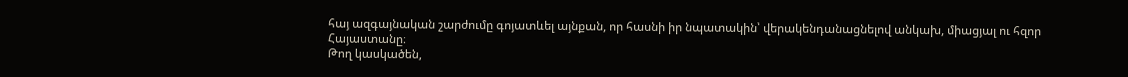հայ ազգայնական շարժումը գոյատևել այնքան, որ հասնի իր նպատակին՝ վերակենդանացնելով անկախ, միացյալ ու հզոր Հայաստանը։
Թող կասկածեն,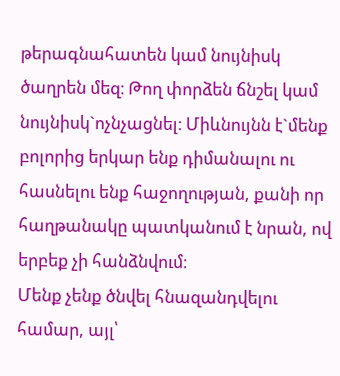թերագնահատեն կամ նույնիսկ ծաղրեն մեզ։ Թող փորձեն ճնշել կամ նույնիսկ`ոչնչացնել։ Միևնույնն է`մենք բոլորից երկար ենք դիմանալու ու հասնելու ենք հաջողության, քանի որ հաղթանակը պատկանում է նրան, ով երբեք չի հանձնվում։
Մենք չենք ծնվել հնազանդվելու համար, այլ՝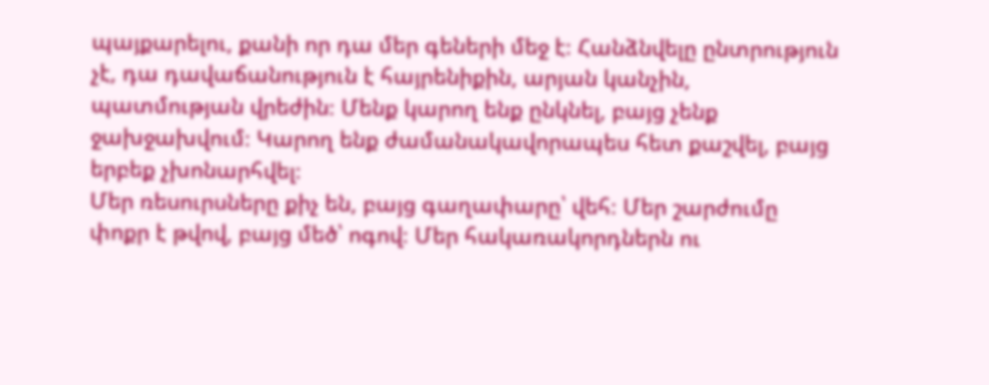պայքարելու, քանի որ դա մեր գեների մեջ է։ Հանձնվելը ընտրություն չէ, դա դավաճանություն է հայրենիքին, արյան կանչին, պատմության վրեժին։ Մենք կարող ենք ընկնել, բայց չենք ջախջախվում։ Կարող ենք ժամանակավորապես հետ քաշվել, բայց երբեք չխոնարհվել։
Մեր ռեսուրսները քիչ են, բայց գաղափարը՝ վեհ։ Մեր շարժումը փոքր է թվով, բայց մեծ՝ ոգով։ Մեր հակառակորդներն ու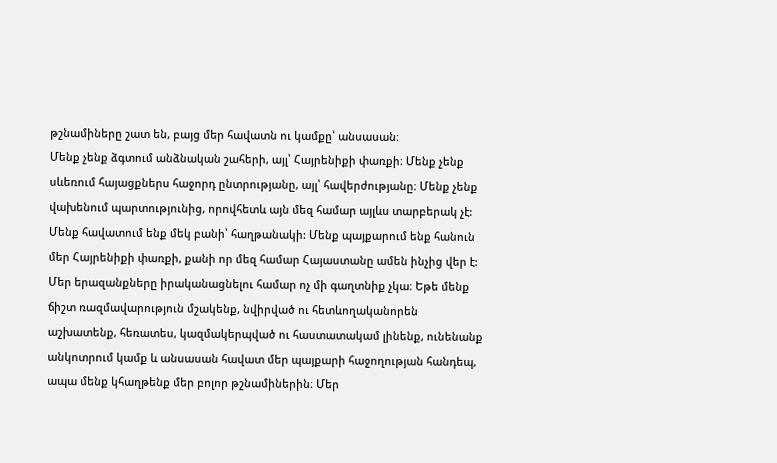թշնամիները շատ են, բայց մեր հավատն ու կամքը՝ անսասան։
Մենք չենք ձգտում անձնական շահերի, այլ՝ Հայրենիքի փառքի։ Մենք չենք սևեռում հայացքներս հաջորդ ընտրությանը, այլ՝ հավերժությանը։ Մենք չենք վախենում պարտությունից, որովհետև այն մեզ համար այլևս տարբերակ չէ:
Մենք հավատում ենք մեկ բանի՝ հաղթանակի: Մենք պայքարում ենք հանուն մեր Հայրենիքի փառքի, քանի որ մեզ համար Հայաստանը ամեն ինչից վեր է:
Մեր երազանքները իրականացնելու համար ոչ մի գաղտնիք չկա։ Եթե մենք ճիշտ ռազմավարություն մշակենք, նվիրված ու հետևողականորեն աշխատենք, հեռատես, կազմակերպված ու հաստատակամ լինենք, ունենանք անկոտրում կամք և անսասան հավատ մեր պայքարի հաջողության հանդեպ, ապա մենք կհաղթենք մեր բոլոր թշնամիներին։ Մեր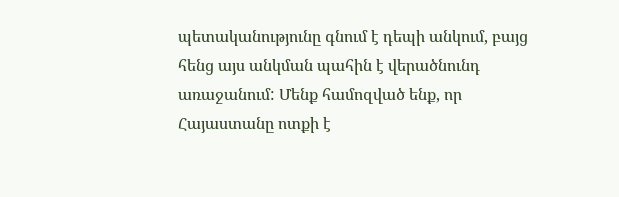պետականությունը գնում է դեպի անկում, բայց հենց այս անկման պահին է վերածնունդ առաջանում: Մենք համոզված ենք, որ Հայաստանը ոտքի է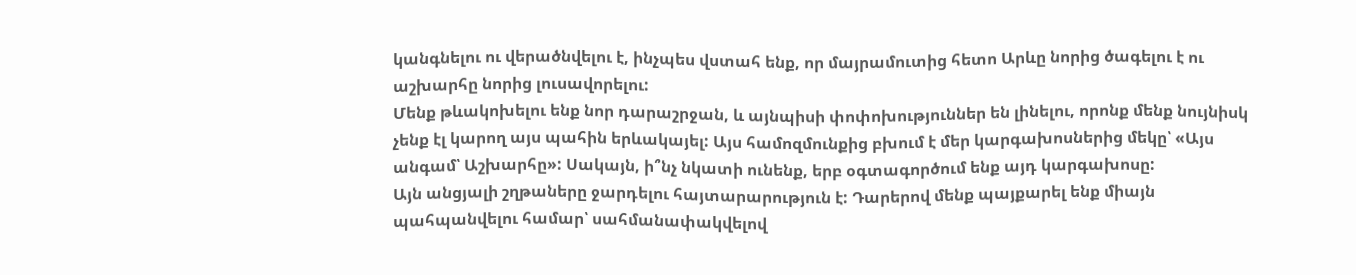կանգնելու ու վերածնվելու է, ինչպես վստահ ենք, որ մայրամուտից հետո Արևը նորից ծագելու է ու աշխարհը նորից լուսավորելու:
Մենք թևակոխելու ենք նոր դարաշրջան, և այնպիսի փոփոխություններ են լինելու, որոնք մենք նույնիսկ չենք էլ կարող այս պահին երևակայել: Այս համոզմունքից բխում է մեր կարգախոսներից մեկը՝ «Այս անգամ՝ Աշխարհը»: Սակայն, ի՞նչ նկատի ունենք, երբ օգտագործում ենք այդ կարգախոսը:
Այն անցյալի շղթաները ջարդելու հայտարարություն է: Դարերով մենք պայքարել ենք միայն պահպանվելու համար՝ սահմանափակվելով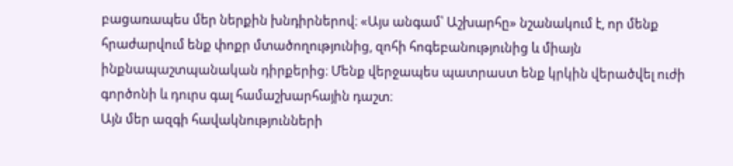բացառապես մեր ներքին խնդիրներով։ «Այս անգամ՝ Աշխարհը» նշանակում է, որ մենք հրաժարվում ենք փոքր մտածողությունից, զոհի հոգեբանությունից և միայն ինքնապաշտպանական դիրքերից։ Մենք վերջապես պատրաստ ենք կրկին վերածվել ուժի գործոնի և դուրս գալ համաշխարհային դաշտ։
Այն մեր ազգի հավակնությունների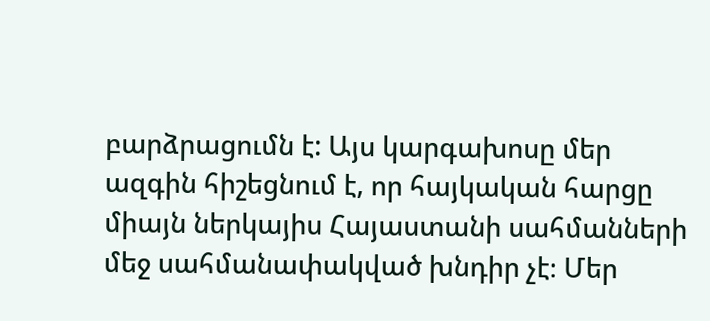բարձրացումն է: Այս կարգախոսը մեր ազգին հիշեցնում է, որ հայկական հարցը միայն ներկայիս Հայաստանի սահմանների մեջ սահմանափակված խնդիր չէ։ Մեր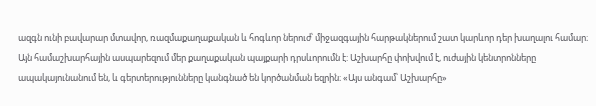ազգն ունի բավարար մտավոր, ռազմաքաղաքական և հոգևոր ներուժ՝ միջազգային հարթակներում շատ կարևոր դեր խաղալու համար։
Այն համաշխարհային ասպարեզում մեր քաղաքական պայքարի դրսևորումն է: Աշխարհը փոխվում է, ուժային կենտրոնները ապակայունանում են, և գերտերությունները կանգնած են կործանման եզրին։ «Այս անգամ՝ Աշխարհը»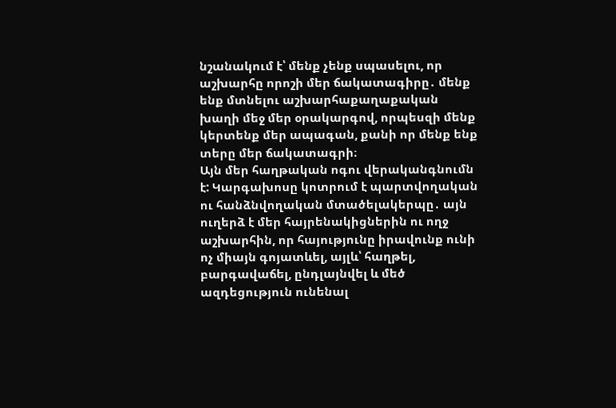նշանակում է՝ մենք չենք սպասելու, որ աշխարհը որոշի մեր ճակատագիրը․ մենք ենք մտնելու աշխարհաքաղաքական խաղի մեջ մեր օրակարգով, որպեսզի մենք կերտենք մեր ապագան, քանի որ մենք ենք տերը մեր ճակատագրի։
Այն մեր հաղթական ոգու վերականգնումն է: Կարգախոսը կոտրում է պարտվողական ու հանձնվողական մտածելակերպը․ այն ուղերձ է մեր հայրենակիցներին ու ողջ աշխարհին, որ հայությունը իրավունք ունի ոչ միայն գոյատևել, այլև՝ հաղթել, բարգավաճել, ընդլայնվել և մեծ ազդեցություն ունենալ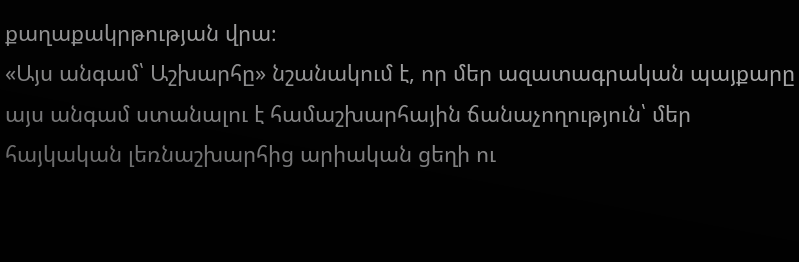քաղաքակրթության վրա։
«Այս անգամ՝ Աշխարհը» նշանակում է, որ մեր ազատագրական պայքարը այս անգամ ստանալու է համաշխարհային ճանաչողություն՝ մեր հայկական լեռնաշխարհից արիական ցեղի ու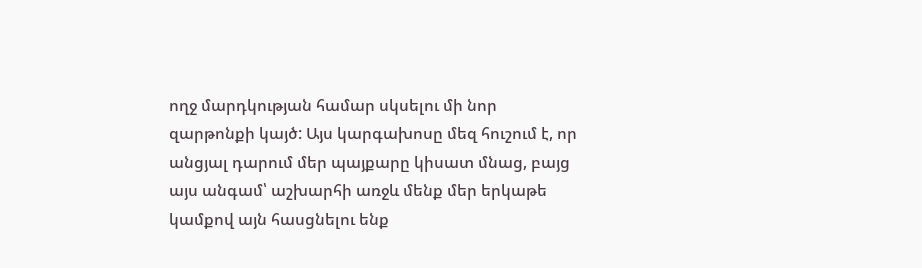ողջ մարդկության համար սկսելու մի նոր զարթոնքի կայծ: Այս կարգախոսը մեզ հուշում է, որ անցյալ դարում մեր պայքարը կիսատ մնաց, բայց այս անգամ՝ աշխարհի առջև մենք մեր երկաթե կամքով այն հասցնելու ենք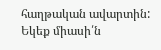հաղթական ավարտին:
Եկեք միասի՛ն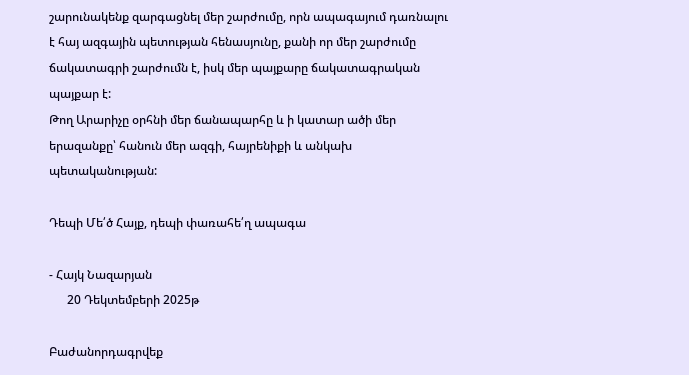շարունակենք զարգացնել մեր շարժումը, որն ապագայում դառնալու է հայ ազգային պետության հենասյունը, քանի որ մեր շարժումը ճակատագրի շարժումն է, իսկ մեր պայքարը ճակատագրական պայքար է:
Թող Արարիչը օրհնի մեր ճանապարհը և ի կատար ածի մեր երազանքը՝ հանուն մեր ազգի, հայրենիքի և անկախ պետականության:

Դեպի Մե՛ծ Հայք, դեպի փառահե՛ղ ապագա

- Հայկ Նազարյան
      20 Դեկտեմբերի 2025թ

Բաժանորդագրվեք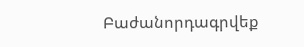Բաժանորդագրվեք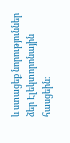և ստացեք նորություններ ձեր Էլեկտորոնային հասցեին։